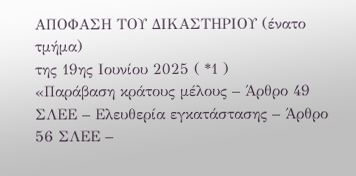ΑΠΟΦΑΣΗ ΤΟΥ ΔΙΚΑΣΤΗΡΙΟΥ (ένατο τμήμα)
της 19ης Ιουνίου 2025 ( *1 )
«Παράβαση κράτους μέλους – Άρθρο 49 ΣΛΕΕ – Ελευθερία εγκατάστασης – Άρθρο 56 ΣΛΕΕ –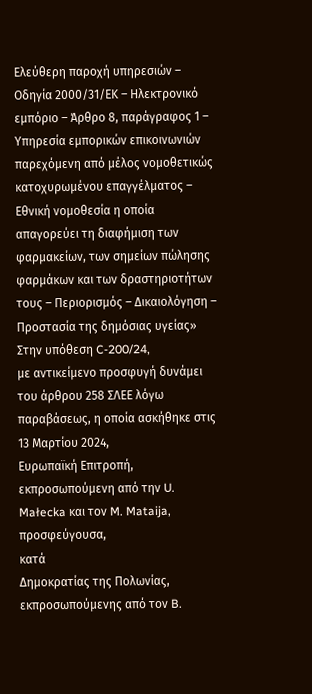Ελεύθερη παροχή υπηρεσιών – Οδηγία 2000/31/ΕΚ – Ηλεκτρονικό εμπόριο – Άρθρο 8, παράγραφος 1 – Υπηρεσία εμπορικών επικοινωνιών παρεχόμενη από μέλος νομοθετικώς κατοχυρωμένου επαγγέλματος – Εθνική νομοθεσία η οποία απαγορεύει τη διαφήμιση των φαρμακείων, των σημείων πώλησης φαρμάκων και των δραστηριοτήτων τους – Περιορισμός – Δικαιολόγηση – Προστασία της δημόσιας υγείας»
Στην υπόθεση C‑200/24,
με αντικείμενο προσφυγή δυνάμει του άρθρου 258 ΣΛΕΕ λόγω παραβάσεως, η οποία ασκήθηκε στις 13 Μαρτίου 2024,
Ευρωπαϊκή Επιτροπή, εκπροσωπούμενη από την U. Małecka και τον M. Mataija,
προσφεύγουσα,
κατά
Δημοκρατίας της Πολωνίας, εκπροσωπούμενης από τον B.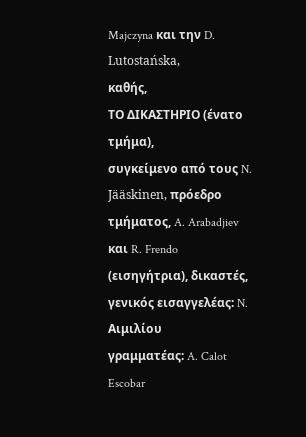Majczyna και την D. Lutostańska,
καθής,
ΤΟ ΔΙΚΑΣΤΗΡΙΟ (ένατο τμήμα),
συγκείμενο από τους N. Jääskinen, πρόεδρο τμήματος, A. Arabadjiev και R. Frendo (εισηγήτρια), δικαστές,
γενικός εισαγγελέας: N. Αιμιλίου
γραμματέας: A. Calot Escobar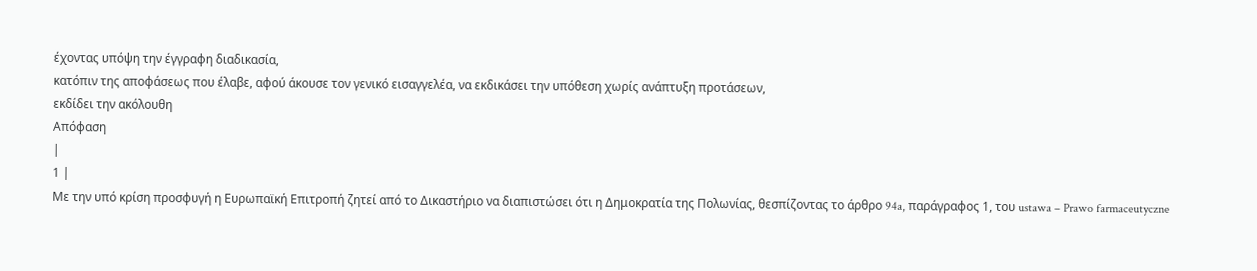έχοντας υπόψη την έγγραφη διαδικασία,
κατόπιν της αποφάσεως που έλαβε, αφού άκουσε τον γενικό εισαγγελέα, να εκδικάσει την υπόθεση χωρίς ανάπτυξη προτάσεων,
εκδίδει την ακόλουθη
Απόφαση
|
1 |
Με την υπό κρίση προσφυγή η Ευρωπαϊκή Επιτροπή ζητεί από το Δικαστήριο να διαπιστώσει ότι η Δημοκρατία της Πολωνίας, θεσπίζοντας το άρθρο 94a, παράγραφος 1, του ustawa – Prawo farmaceutyczne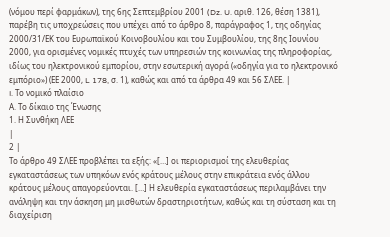(νόμου περί φαρμάκων), της 6ης Σεπτεμβρίου 2001 (Dz. U. αριθ. 126, θέση 1381), παρέβη τις υποχρεώσεις που υπέχει από το άρθρο 8, παράγραφος 1, της οδηγίας 2000/31/ΕΚ του Ευρωπαϊκού Κοινοβουλίου και του Συμβουλίου, της 8ης Ιουνίου 2000, για ορισμένες νομικές πτυχές των υπηρεσιών της κοινωνίας της πληροφορίας, ιδίως του ηλεκτρονικού εμπορίου, στην εσωτερική αγορά («οδηγία για το ηλεκτρονικό εμπόριο») (ΕΕ 2000, L 178, σ. 1), καθώς και από τα άρθρα 49 και 56 ΣΛΕΕ. |
I. Το νομικό πλαίσιο
Α. Το δίκαιο της Ένωσης
1. Η Συνθήκη ΛΕΕ
|
2 |
Το άρθρο 49 ΣΛΕΕ προβλέπει τα εξής: «[…] οι περιορισμοί της ελευθερίας εγκαταστάσεως των υπηκόων ενός κράτους μέλους στην επικράτεια ενός άλλου κράτους μέλους απαγορεύονται. […] Η ελευθερία εγκαταστάσεως περιλαμβάνει την ανάληψη και την άσκηση μη μισθωτών δραστηριοτήτων, καθώς και τη σύσταση και τη διαχείριση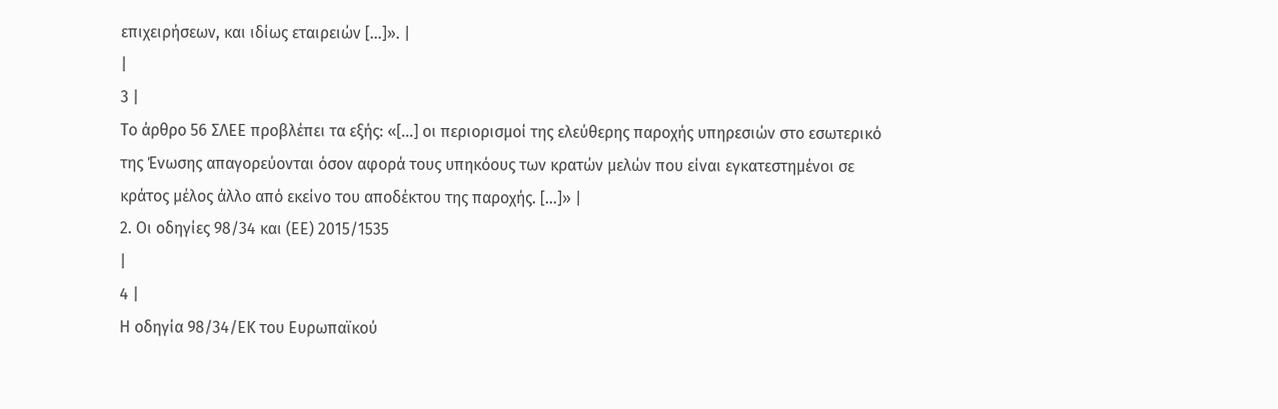επιχειρήσεων, και ιδίως εταιρειών […]». |
|
3 |
Το άρθρο 56 ΣΛΕΕ προβλέπει τα εξής: «[…] οι περιορισμοί της ελεύθερης παροχής υπηρεσιών στο εσωτερικό της Ένωσης απαγορεύονται όσον αφορά τους υπηκόους των κρατών μελών που είναι εγκατεστημένοι σε κράτος μέλος άλλο από εκείνο του αποδέκτου της παροχής. […]» |
2. Οι οδηγίες 98/34 και (ΕΕ) 2015/1535
|
4 |
Η οδηγία 98/34/ΕΚ του Ευρωπαϊκού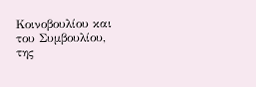Κοινοβουλίου και του Συμβουλίου, της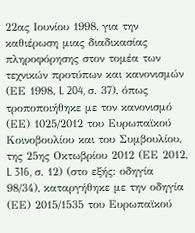22ας Ιουνίου 1998, για την καθιέρωση μιας διαδικασίας πληροφόρησης στον τομέα των τεχνικών προτύπων και κανονισμών (ΕΕ 1998, L 204, σ. 37), όπως τροποποιήθηκε με τον κανονισμό (ΕΕ) 1025/2012 του Ευρωπαϊκού Κοινοβουλίου και του Συμβουλίου, της 25ης Οκτωβρίου 2012 (ΕΕ 2012, L 316, σ. 12) (στο εξής: οδηγία 98/34), καταργήθηκε με την οδηγία (ΕΕ) 2015/1535 του Ευρωπαϊκού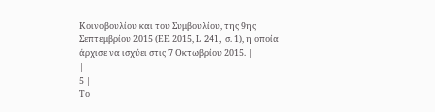Κοινοβουλίου και του Συμβουλίου, της 9ης Σεπτεμβρίου 2015 (ΕΕ 2015, L 241, σ. 1), η οποία άρχισε να ισχύει στις 7 Οκτωβρίου 2015. |
|
5 |
Το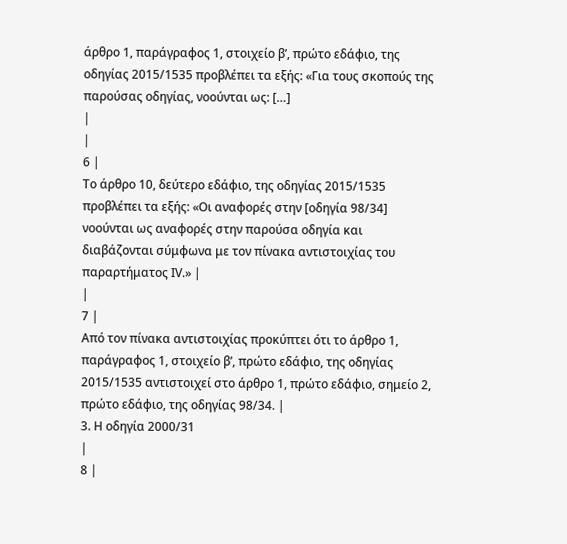άρθρο 1, παράγραφος 1, στοιχείο βʹ, πρώτο εδάφιο, της οδηγίας 2015/1535 προβλέπει τα εξής: «Για τους σκοπούς της παρούσας οδηγίας, νοούνται ως: […]
|
|
6 |
Το άρθρο 10, δεύτερο εδάφιο, της οδηγίας 2015/1535 προβλέπει τα εξής: «Οι αναφορές στην [οδηγία 98/34] νοούνται ως αναφορές στην παρούσα οδηγία και διαβάζονται σύμφωνα με τον πίνακα αντιστοιχίας του παραρτήματος ΙV.» |
|
7 |
Από τον πίνακα αντιστοιχίας προκύπτει ότι το άρθρο 1, παράγραφος 1, στοιχείο βʹ, πρώτο εδάφιο, της οδηγίας 2015/1535 αντιστοιχεί στο άρθρο 1, πρώτο εδάφιο, σημείο 2, πρώτο εδάφιο, της οδηγίας 98/34. |
3. Η οδηγία 2000/31
|
8 |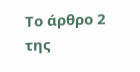Το άρθρο 2 της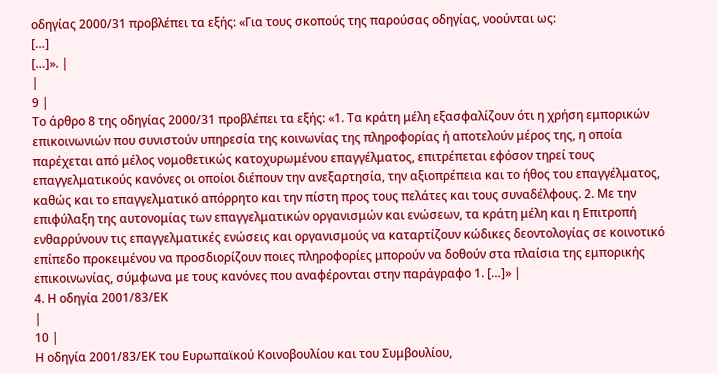οδηγίας 2000/31 προβλέπει τα εξής: «Για τους σκοπούς της παρούσας οδηγίας, νοούνται ως:
[…]
[…]». |
|
9 |
Το άρθρο 8 της οδηγίας 2000/31 προβλέπει τα εξής: «1. Τα κράτη μέλη εξασφαλίζουν ότι η χρήση εμπορικών επικοινωνιών που συνιστούν υπηρεσία της κοινωνίας της πληροφορίας ή αποτελούν μέρος της, η οποία παρέχεται από μέλος νομοθετικώς κατοχυρωμένου επαγγέλματος, επιτρέπεται εφόσον τηρεί τους επαγγελματικούς κανόνες οι οποίοι διέπουν την ανεξαρτησία, την αξιοπρέπεια και το ήθος του επαγγέλματος, καθώς και το επαγγελματικό απόρρητο και την πίστη προς τους πελάτες και τους συναδέλφους. 2. Με την επιφύλαξη της αυτονομίας των επαγγελματικών οργανισμών και ενώσεων, τα κράτη μέλη και η Επιτροπή ενθαρρύνουν τις επαγγελματικές ενώσεις και οργανισμούς να καταρτίζουν κώδικες δεοντολογίας σε κοινοτικό επίπεδο προκειμένου να προσδιορίζουν ποιες πληροφορίες μπορούν να δοθούν στα πλαίσια της εμπορικής επικοινωνίας, σύμφωνα με τους κανόνες που αναφέρονται στην παράγραφο 1. […]» |
4. Η οδηγία 2001/83/ΕΚ
|
10 |
Η οδηγία 2001/83/ΕΚ του Ευρωπαϊκού Κοινοβουλίου και του Συμβουλίου,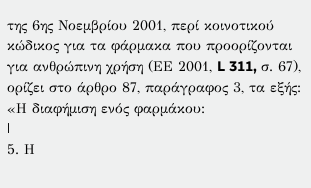της 6ης Νοεμβρίου 2001, περί κοινοτικού κώδικος για τα φάρμακα που προορίζονται για ανθρώπινη χρήση (ΕΕ 2001, L 311, σ. 67), ορίζει στο άρθρο 87, παράγραφος 3, τα εξής: «Η διαφήμιση ενός φαρμάκου:
|
5. Η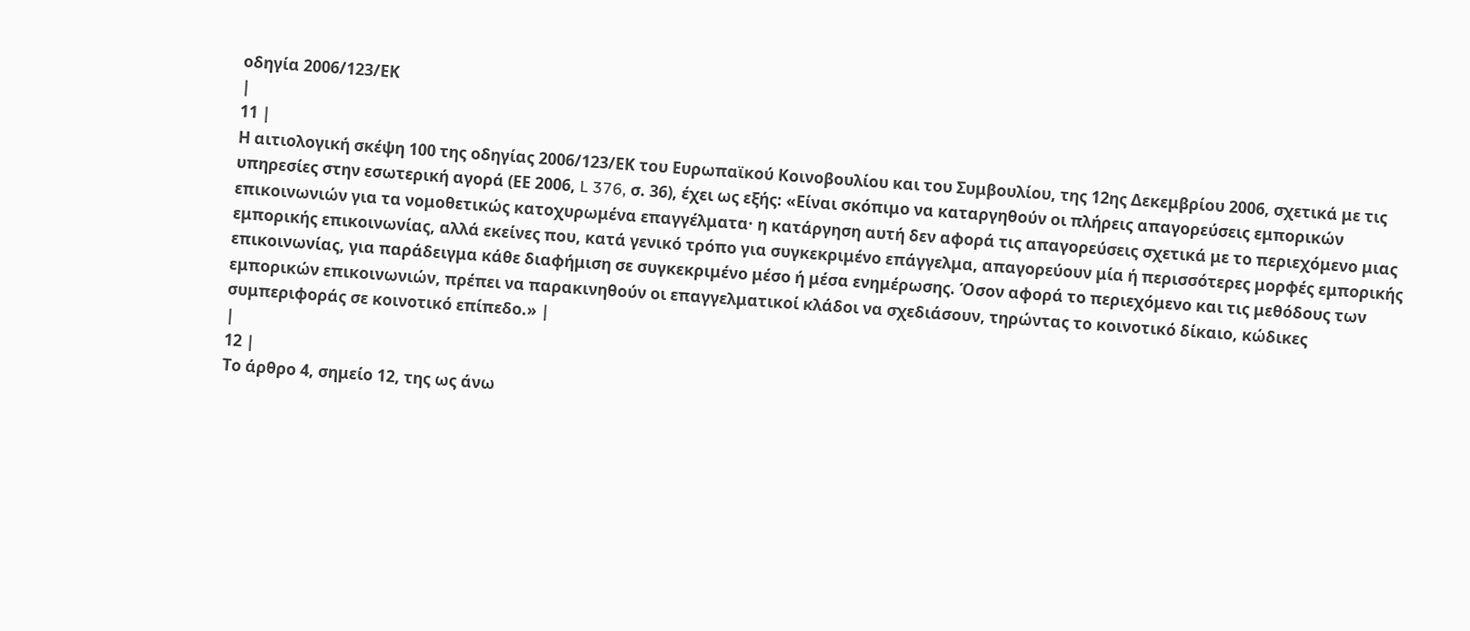οδηγία 2006/123/ΕΚ
|
11 |
Η αιτιολογική σκέψη 100 της οδηγίας 2006/123/ΕΚ του Ευρωπαϊκού Κοινοβουλίου και του Συμβουλίου, της 12ης Δεκεμβρίου 2006, σχετικά με τις υπηρεσίες στην εσωτερική αγορά (ΕΕ 2006, L 376, σ. 36), έχει ως εξής: «Είναι σκόπιμο να καταργηθούν οι πλήρεις απαγορεύσεις εμπορικών επικοινωνιών για τα νομοθετικώς κατοχυρωμένα επαγγέλματα· η κατάργηση αυτή δεν αφορά τις απαγορεύσεις σχετικά με το περιεχόμενο μιας εμπορικής επικοινωνίας, αλλά εκείνες που, κατά γενικό τρόπο για συγκεκριμένο επάγγελμα, απαγορεύουν μία ή περισσότερες μορφές εμπορικής επικοινωνίας, για παράδειγμα κάθε διαφήμιση σε συγκεκριμένο μέσο ή μέσα ενημέρωσης. Όσον αφορά το περιεχόμενο και τις μεθόδους των εμπορικών επικοινωνιών, πρέπει να παρακινηθούν οι επαγγελματικοί κλάδοι να σχεδιάσουν, τηρώντας το κοινοτικό δίκαιο, κώδικες συμπεριφοράς σε κοινοτικό επίπεδο.» |
|
12 |
Το άρθρο 4, σημείο 12, της ως άνω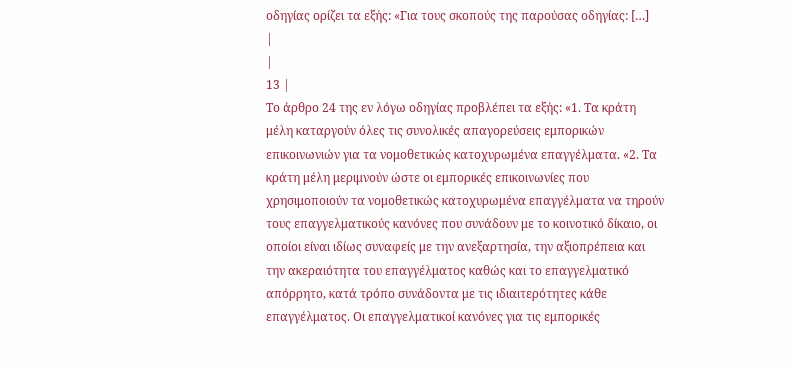οδηγίας ορίζει τα εξής: «Για τους σκοπούς της παρούσας οδηγίας: […]
|
|
13 |
Το άρθρο 24 της εν λόγω οδηγίας προβλέπει τα εξής: «1. Τα κράτη μέλη καταργούν όλες τις συνολικές απαγορεύσεις εμπορικών επικοινωνιών για τα νομοθετικώς κατοχυρωμένα επαγγέλματα. «2. Τα κράτη μέλη μεριμνούν ώστε οι εμπορικές επικοινωνίες που χρησιμοποιούν τα νομοθετικώς κατοχυρωμένα επαγγέλματα να τηρούν τους επαγγελματικούς κανόνες που συνάδουν με το κοινοτικό δίκαιο, οι οποίοι είναι ιδίως συναφείς με την ανεξαρτησία, την αξιοπρέπεια και την ακεραιότητα του επαγγέλματος καθώς και το επαγγελματικό απόρρητο, κατά τρόπο συνάδοντα με τις ιδιαιτερότητες κάθε επαγγέλματος. Οι επαγγελματικοί κανόνες για τις εμπορικές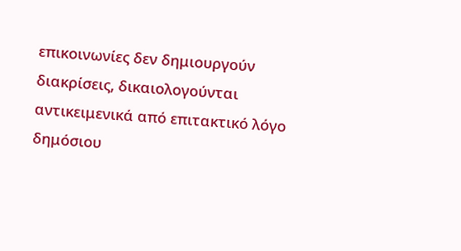επικοινωνίες δεν δημιουργούν διακρίσεις, δικαιολογούνται αντικειμενικά από επιτακτικό λόγο δημόσιου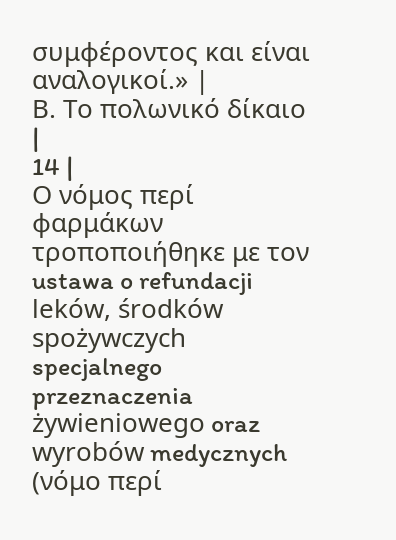συμφέροντος και είναι αναλογικοί.» |
Β. Το πολωνικό δίκαιο
|
14 |
Ο νόμος περί φαρμάκων τροποποιήθηκε με τον ustawa o refundacji leków, środków spożywczych specjalnego przeznaczenia żywieniowego oraz wyrobów medycznych (νόμο περί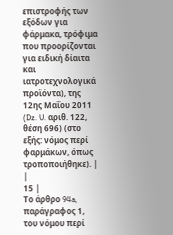επιστροφής των εξόδων για φάρμακα, τρόφιμα που προορίζονται για ειδική δίαιτα και ιατροτεχνολογικά προϊόντα), της 12ης Μαΐου 2011 (Dz. U. αριθ. 122, θέση 696) (στο εξής: νόμος περί φαρμάκων, όπως τροποποιήθηκε). |
|
15 |
Το άρθρο 94a, παράγραφος 1, του νόμου περί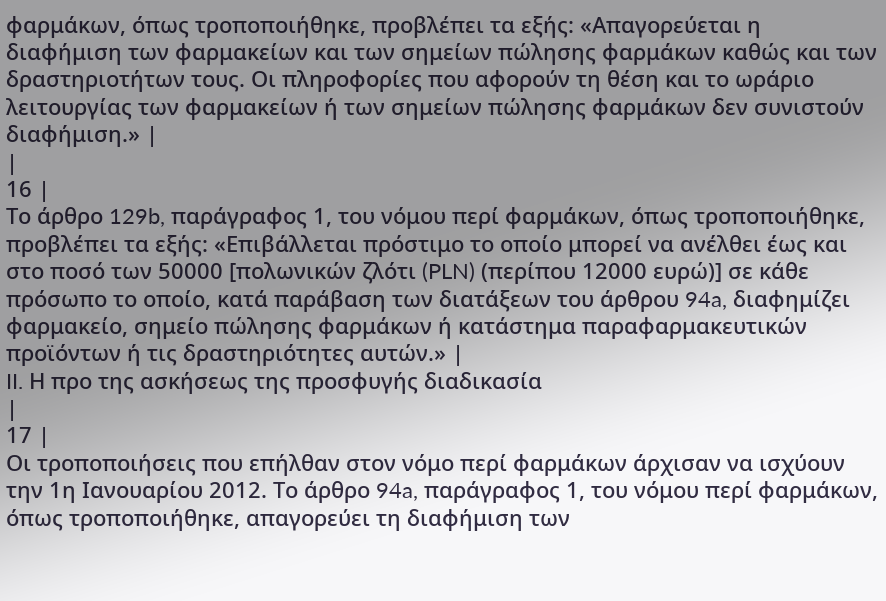φαρμάκων, όπως τροποποιήθηκε, προβλέπει τα εξής: «Απαγορεύεται η διαφήμιση των φαρμακείων και των σημείων πώλησης φαρμάκων καθώς και των δραστηριοτήτων τους. Οι πληροφορίες που αφορούν τη θέση και το ωράριο λειτουργίας των φαρμακείων ή των σημείων πώλησης φαρμάκων δεν συνιστούν διαφήμιση.» |
|
16 |
Το άρθρο 129b, παράγραφος 1, του νόμου περί φαρμάκων, όπως τροποποιήθηκε, προβλέπει τα εξής: «Επιβάλλεται πρόστιμο το οποίο μπορεί να ανέλθει έως και στο ποσό των 50000 [πολωνικών ζλότι (PLN) (περίπου 12000 ευρώ)] σε κάθε πρόσωπο το οποίο, κατά παράβαση των διατάξεων του άρθρου 94a, διαφημίζει φαρμακείο, σημείο πώλησης φαρμάκων ή κατάστημα παραφαρμακευτικών προϊόντων ή τις δραστηριότητες αυτών.» |
II. Η προ της ασκήσεως της προσφυγής διαδικασία
|
17 |
Οι τροποποιήσεις που επήλθαν στον νόμο περί φαρμάκων άρχισαν να ισχύουν την 1η Ιανουαρίου 2012. Το άρθρο 94a, παράγραφος 1, του νόμου περί φαρμάκων, όπως τροποποιήθηκε, απαγορεύει τη διαφήμιση των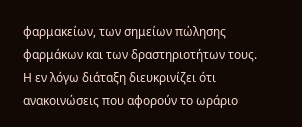φαρμακείων, των σημείων πώλησης φαρμάκων και των δραστηριοτήτων τους. Η εν λόγω διάταξη διευκρινίζει ότι ανακοινώσεις που αφορούν το ωράριο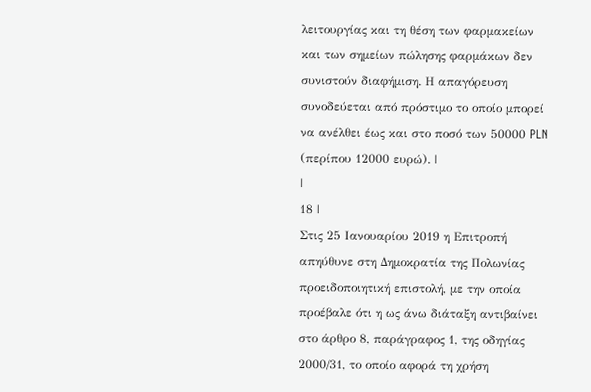λειτουργίας και τη θέση των φαρμακείων και των σημείων πώλησης φαρμάκων δεν συνιστούν διαφήμιση. Η απαγόρευση συνοδεύεται από πρόστιμο το οποίο μπορεί να ανέλθει έως και στο ποσό των 50000 PLN (περίπου 12000 ευρώ). |
|
18 |
Στις 25 Ιανουαρίου 2019 η Επιτροπή απηύθυνε στη Δημοκρατία της Πολωνίας προειδοποιητική επιστολή, με την οποία προέβαλε ότι η ως άνω διάταξη αντιβαίνει στο άρθρο 8, παράγραφος 1, της οδηγίας 2000/31, το οποίο αφορά τη χρήση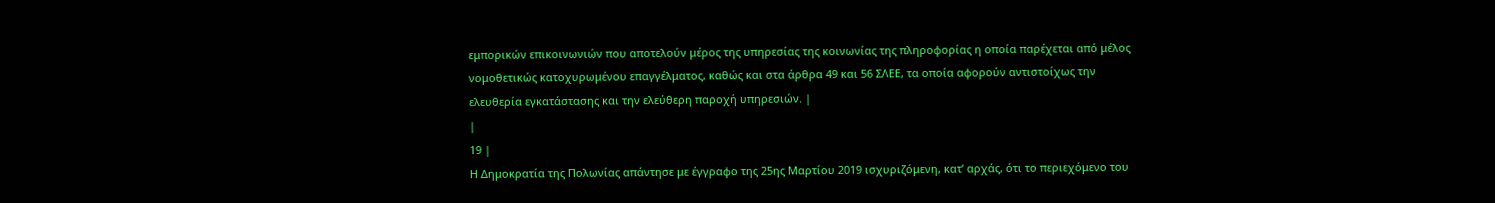εμπορικών επικοινωνιών που αποτελούν μέρος της υπηρεσίας της κοινωνίας της πληροφορίας η οποία παρέχεται από μέλος νομοθετικώς κατοχυρωμένου επαγγέλματος, καθώς και στα άρθρα 49 και 56 ΣΛΕΕ, τα οποία αφορούν αντιστοίχως την ελευθερία εγκατάστασης και την ελεύθερη παροχή υπηρεσιών. |
|
19 |
Η Δημοκρατία της Πολωνίας απάντησε με έγγραφο της 25ης Μαρτίου 2019 ισχυριζόμενη, κατ’ αρχάς, ότι το περιεχόμενο του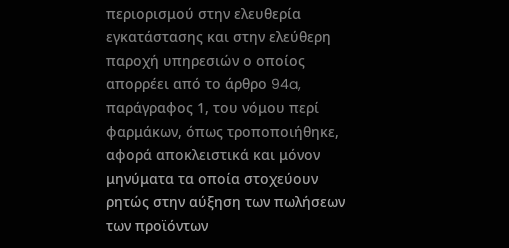περιορισμού στην ελευθερία εγκατάστασης και στην ελεύθερη παροχή υπηρεσιών ο οποίος απορρέει από το άρθρο 94a, παράγραφος 1, του νόμου περί φαρμάκων, όπως τροποποιήθηκε, αφορά αποκλειστικά και μόνον μηνύματα τα οποία στοχεύουν ρητώς στην αύξηση των πωλήσεων των προϊόντων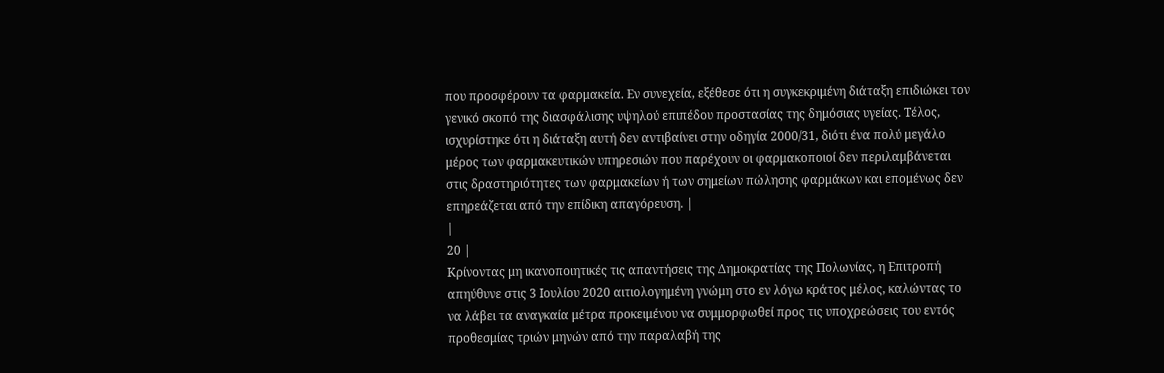που προσφέρουν τα φαρμακεία. Εν συνεχεία, εξέθεσε ότι η συγκεκριμένη διάταξη επιδιώκει τον γενικό σκοπό της διασφάλισης υψηλού επιπέδου προστασίας της δημόσιας υγείας. Τέλος, ισχυρίστηκε ότι η διάταξη αυτή δεν αντιβαίνει στην οδηγία 2000/31, διότι ένα πολύ μεγάλο μέρος των φαρμακευτικών υπηρεσιών που παρέχουν οι φαρμακοποιοί δεν περιλαμβάνεται στις δραστηριότητες των φαρμακείων ή των σημείων πώλησης φαρμάκων και επομένως δεν επηρεάζεται από την επίδικη απαγόρευση. |
|
20 |
Κρίνοντας μη ικανοποιητικές τις απαντήσεις της Δημοκρατίας της Πολωνίας, η Επιτροπή απηύθυνε στις 3 Ιουλίου 2020 αιτιολογημένη γνώμη στο εν λόγω κράτος μέλος, καλώντας το να λάβει τα αναγκαία μέτρα προκειμένου να συμμορφωθεί προς τις υποχρεώσεις του εντός προθεσμίας τριών μηνών από την παραλαβή της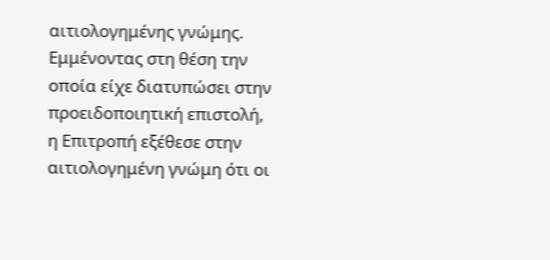αιτιολογημένης γνώμης. Εμμένοντας στη θέση την οποία είχε διατυπώσει στην προειδοποιητική επιστολή, η Επιτροπή εξέθεσε στην αιτιολογημένη γνώμη ότι οι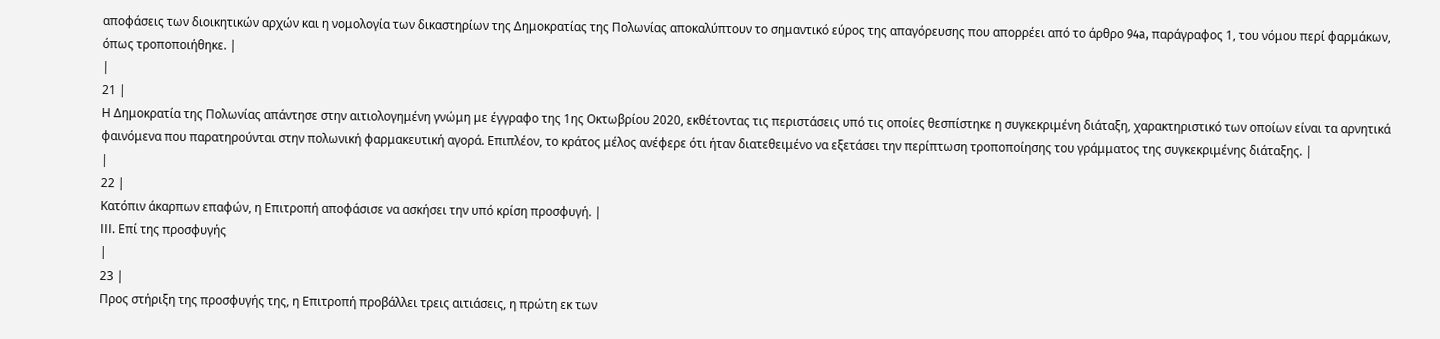αποφάσεις των διοικητικών αρχών και η νομολογία των δικαστηρίων της Δημοκρατίας της Πολωνίας αποκαλύπτουν το σημαντικό εύρος της απαγόρευσης που απορρέει από το άρθρο 94a, παράγραφος 1, του νόμου περί φαρμάκων, όπως τροποποιήθηκε. |
|
21 |
Η Δημοκρατία της Πολωνίας απάντησε στην αιτιολογημένη γνώμη με έγγραφο της 1ης Οκτωβρίου 2020, εκθέτοντας τις περιστάσεις υπό τις οποίες θεσπίστηκε η συγκεκριμένη διάταξη, χαρακτηριστικό των οποίων είναι τα αρνητικά φαινόμενα που παρατηρούνται στην πολωνική φαρμακευτική αγορά. Επιπλέον, το κράτος μέλος ανέφερε ότι ήταν διατεθειμένο να εξετάσει την περίπτωση τροποποίησης του γράμματος της συγκεκριμένης διάταξης. |
|
22 |
Κατόπιν άκαρπων επαφών, η Επιτροπή αποφάσισε να ασκήσει την υπό κρίση προσφυγή. |
III. Επί της προσφυγής
|
23 |
Προς στήριξη της προσφυγής της, η Επιτροπή προβάλλει τρεις αιτιάσεις, η πρώτη εκ των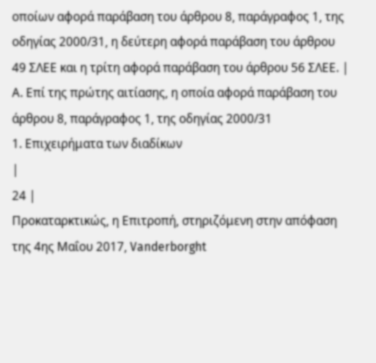οποίων αφορά παράβαση του άρθρου 8, παράγραφος 1, της οδηγίας 2000/31, η δεύτερη αφορά παράβαση του άρθρου 49 ΣΛΕΕ και η τρίτη αφορά παράβαση του άρθρου 56 ΣΛΕΕ. |
Α. Επί της πρώτης αιτίασης, η οποία αφορά παράβαση του άρθρου 8, παράγραφος 1, της οδηγίας 2000/31
1. Επιχειρήματα των διαδίκων
|
24 |
Προκαταρκτικώς, η Επιτροπή, στηριζόμενη στην απόφαση της 4ης Μαΐου 2017, Vanderborght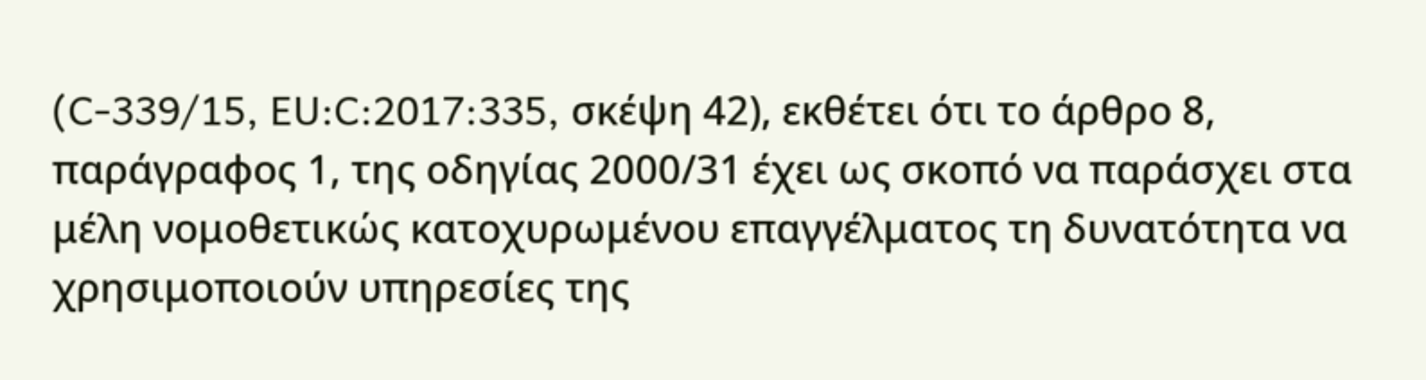(C‑339/15, EU:C:2017:335, σκέψη 42), εκθέτει ότι το άρθρο 8, παράγραφος 1, της οδηγίας 2000/31 έχει ως σκοπό να παράσχει στα μέλη νομοθετικώς κατοχυρωμένου επαγγέλματος τη δυνατότητα να χρησιμοποιούν υπηρεσίες της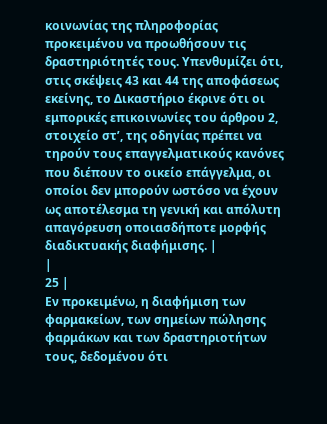κοινωνίας της πληροφορίας προκειμένου να προωθήσουν τις δραστηριότητές τους. Υπενθυμίζει ότι, στις σκέψεις 43 και 44 της αποφάσεως εκείνης, το Δικαστήριο έκρινε ότι οι εμπορικές επικοινωνίες του άρθρου 2, στοιχείο στʹ, της οδηγίας πρέπει να τηρούν τους επαγγελματικούς κανόνες που διέπουν το οικείο επάγγελμα, οι οποίοι δεν μπορούν ωστόσο να έχουν ως αποτέλεσμα τη γενική και απόλυτη απαγόρευση οποιασδήποτε μορφής διαδικτυακής διαφήμισης. |
|
25 |
Εν προκειμένω, η διαφήμιση των φαρμακείων, των σημείων πώλησης φαρμάκων και των δραστηριοτήτων τους, δεδομένου ότι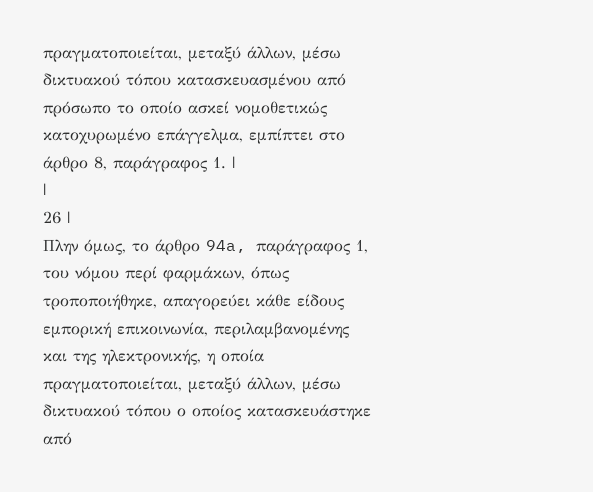πραγματοποιείται, μεταξύ άλλων, μέσω δικτυακού τόπου κατασκευασμένου από πρόσωπο το οποίο ασκεί νομοθετικώς κατοχυρωμένο επάγγελμα, εμπίπτει στο άρθρο 8, παράγραφος 1. |
|
26 |
Πλην όμως, το άρθρο 94a, παράγραφος 1, του νόμου περί φαρμάκων, όπως τροποποιήθηκε, απαγορεύει κάθε είδους εμπορική επικοινωνία, περιλαμβανομένης και της ηλεκτρονικής, η οποία πραγματοποιείται, μεταξύ άλλων, μέσω δικτυακού τόπου ο οποίος κατασκευάστηκε από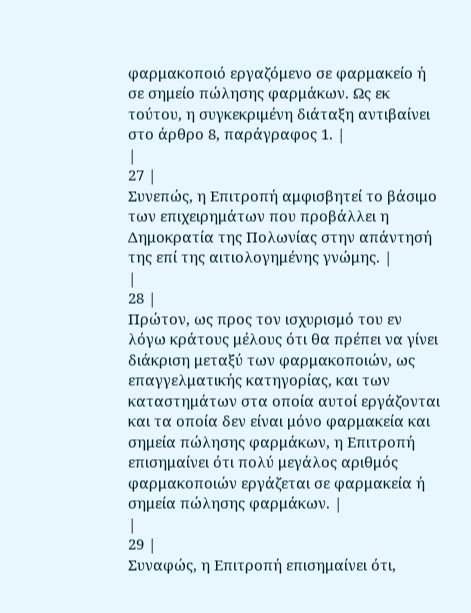φαρμακοποιό εργαζόμενο σε φαρμακείο ή σε σημείο πώλησης φαρμάκων. Ως εκ τούτου, η συγκεκριμένη διάταξη αντιβαίνει στο άρθρο 8, παράγραφος 1. |
|
27 |
Συνεπώς, η Επιτροπή αμφισβητεί το βάσιμο των επιχειρημάτων που προβάλλει η Δημοκρατία της Πολωνίας στην απάντησή της επί της αιτιολογημένης γνώμης. |
|
28 |
Πρώτον, ως προς τον ισχυρισμό του εν λόγω κράτους μέλους ότι θα πρέπει να γίνει διάκριση μεταξύ των φαρμακοποιών, ως επαγγελματικής κατηγορίας, και των καταστημάτων στα οποία αυτοί εργάζονται και τα οποία δεν είναι μόνο φαρμακεία και σημεία πώλησης φαρμάκων, η Επιτροπή επισημαίνει ότι πολύ μεγάλος αριθμός φαρμακοποιών εργάζεται σε φαρμακεία ή σημεία πώλησης φαρμάκων. |
|
29 |
Συναφώς, η Επιτροπή επισημαίνει ότι,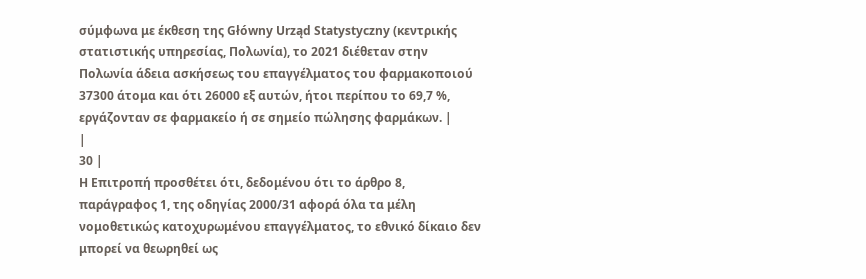σύμφωνα με έκθεση της Główny Urząd Statystyczny (κεντρικής στατιστικής υπηρεσίας, Πολωνία), το 2021 διέθεταν στην Πολωνία άδεια ασκήσεως του επαγγέλματος του φαρμακοποιού 37300 άτομα και ότι 26000 εξ αυτών, ήτοι περίπου το 69,7 %, εργάζονταν σε φαρμακείο ή σε σημείο πώλησης φαρμάκων. |
|
30 |
Η Επιτροπή προσθέτει ότι, δεδομένου ότι το άρθρο 8, παράγραφος 1, της οδηγίας 2000/31 αφορά όλα τα μέλη νομοθετικώς κατοχυρωμένου επαγγέλματος, το εθνικό δίκαιο δεν μπορεί να θεωρηθεί ως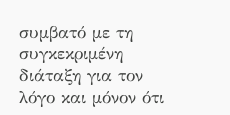συμβατό με τη συγκεκριμένη διάταξη για τον λόγο και μόνον ότι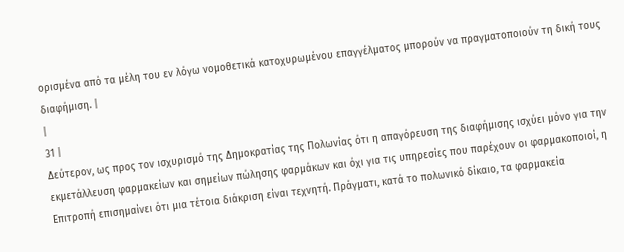ορισμένα από τα μέλη του εν λόγω νομοθετικά κατοχυρωμένου επαγγέλματος μπορούν να πραγματοποιούν τη δική τους διαφήμιση. |
|
31 |
Δεύτερον, ως προς τον ισχυρισμό της Δημοκρατίας της Πολωνίας ότι η απαγόρευση της διαφήμισης ισχύει μόνο για την εκμετάλλευση φαρμακείων και σημείων πώλησης φαρμάκων και όχι για τις υπηρεσίες που παρέχουν οι φαρμακοποιοί, η Επιτροπή επισημαίνει ότι μια τέτοια διάκριση είναι τεχνητή. Πράγματι, κατά το πολωνικό δίκαιο, τα φαρμακεία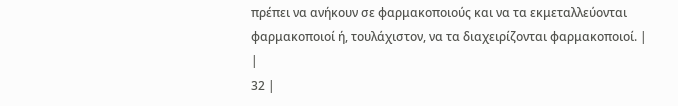πρέπει να ανήκουν σε φαρμακοποιούς και να τα εκμεταλλεύονται φαρμακοποιοί ή, τουλάχιστον, να τα διαχειρίζονται φαρμακοποιοί. |
|
32 |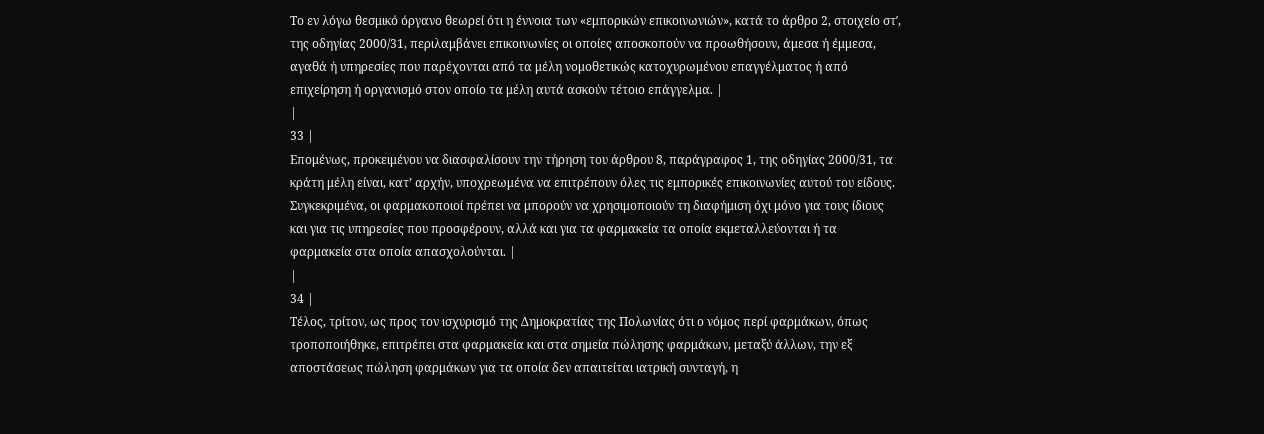Το εν λόγω θεσμικό όργανο θεωρεί ότι η έννοια των «εμπορικών επικοινωνιών», κατά το άρθρο 2, στοιχείο στʹ, της οδηγίας 2000/31, περιλαμβάνει επικοινωνίες οι οποίες αποσκοπούν να προωθήσουν, άμεσα ή έμμεσα, αγαθά ή υπηρεσίες που παρέχονται από τα μέλη νομοθετικώς κατοχυρωμένου επαγγέλματος ή από επιχείρηση ή οργανισμό στον οποίο τα μέλη αυτά ασκούν τέτοιο επάγγελμα. |
|
33 |
Επομένως, προκειμένου να διασφαλίσουν την τήρηση του άρθρου 8, παράγραφος 1, της οδηγίας 2000/31, τα κράτη μέλη είναι, κατ’ αρχήν, υποχρεωμένα να επιτρέπουν όλες τις εμπορικές επικοινωνίες αυτού του είδους. Συγκεκριμένα, οι φαρμακοποιοί πρέπει να μπορούν να χρησιμοποιούν τη διαφήμιση όχι μόνο για τους ίδιους και για τις υπηρεσίες που προσφέρουν, αλλά και για τα φαρμακεία τα οποία εκμεταλλεύονται ή τα φαρμακεία στα οποία απασχολούνται. |
|
34 |
Τέλος, τρίτον, ως προς τον ισχυρισμό της Δημοκρατίας της Πολωνίας ότι ο νόμος περί φαρμάκων, όπως τροποποιήθηκε, επιτρέπει στα φαρμακεία και στα σημεία πώλησης φαρμάκων, μεταξύ άλλων, την εξ αποστάσεως πώληση φαρμάκων για τα οποία δεν απαιτείται ιατρική συνταγή, η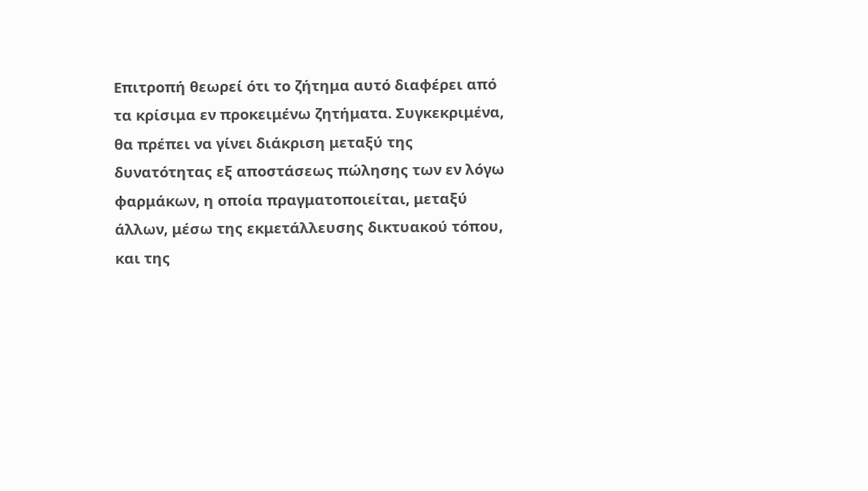Επιτροπή θεωρεί ότι το ζήτημα αυτό διαφέρει από τα κρίσιμα εν προκειμένω ζητήματα. Συγκεκριμένα, θα πρέπει να γίνει διάκριση μεταξύ της δυνατότητας εξ αποστάσεως πώλησης των εν λόγω φαρμάκων, η οποία πραγματοποιείται, μεταξύ άλλων, μέσω της εκμετάλλευσης δικτυακού τόπου, και της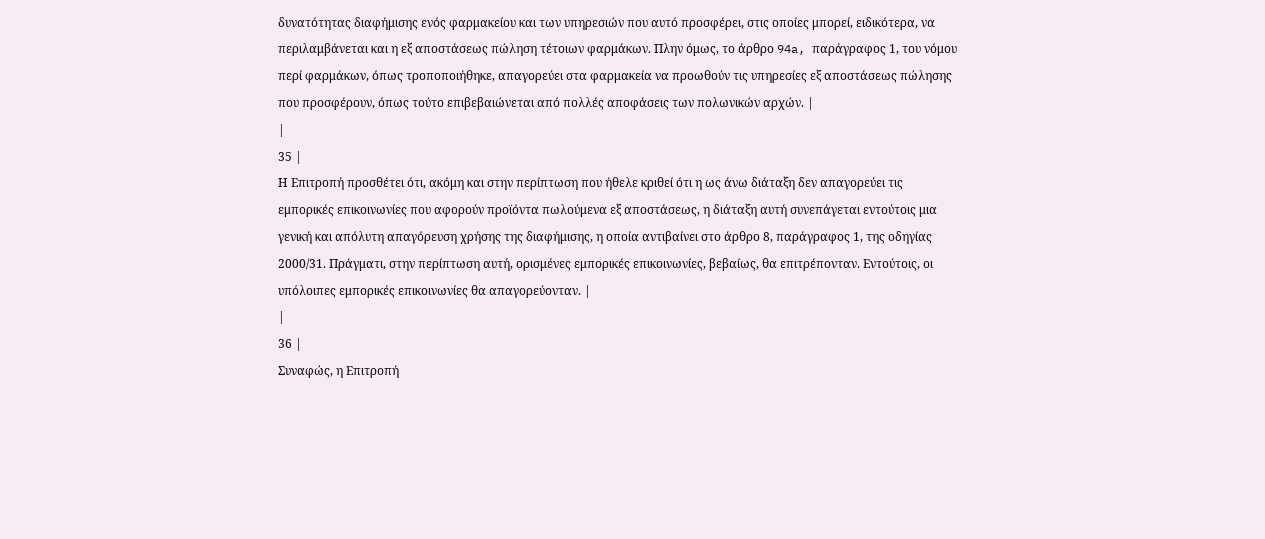δυνατότητας διαφήμισης ενός φαρμακείου και των υπηρεσιών που αυτό προσφέρει, στις οποίες μπορεί, ειδικότερα, να περιλαμβάνεται και η εξ αποστάσεως πώληση τέτοιων φαρμάκων. Πλην όμως, το άρθρο 94a, παράγραφος 1, του νόμου περί φαρμάκων, όπως τροποποιήθηκε, απαγορεύει στα φαρμακεία να προωθούν τις υπηρεσίες εξ αποστάσεως πώλησης που προσφέρουν, όπως τούτο επιβεβαιώνεται από πολλές αποφάσεις των πολωνικών αρχών. |
|
35 |
Η Επιτροπή προσθέτει ότι, ακόμη και στην περίπτωση που ήθελε κριθεί ότι η ως άνω διάταξη δεν απαγορεύει τις εμπορικές επικοινωνίες που αφορούν προϊόντα πωλούμενα εξ αποστάσεως, η διάταξη αυτή συνεπάγεται εντούτοις μια γενική και απόλυτη απαγόρευση χρήσης της διαφήμισης, η οποία αντιβαίνει στο άρθρο 8, παράγραφος 1, της οδηγίας 2000/31. Πράγματι, στην περίπτωση αυτή, ορισμένες εμπορικές επικοινωνίες, βεβαίως, θα επιτρέπονταν. Εντούτοις, οι υπόλοιπες εμπορικές επικοινωνίες θα απαγορεύονταν. |
|
36 |
Συναφώς, η Επιτροπή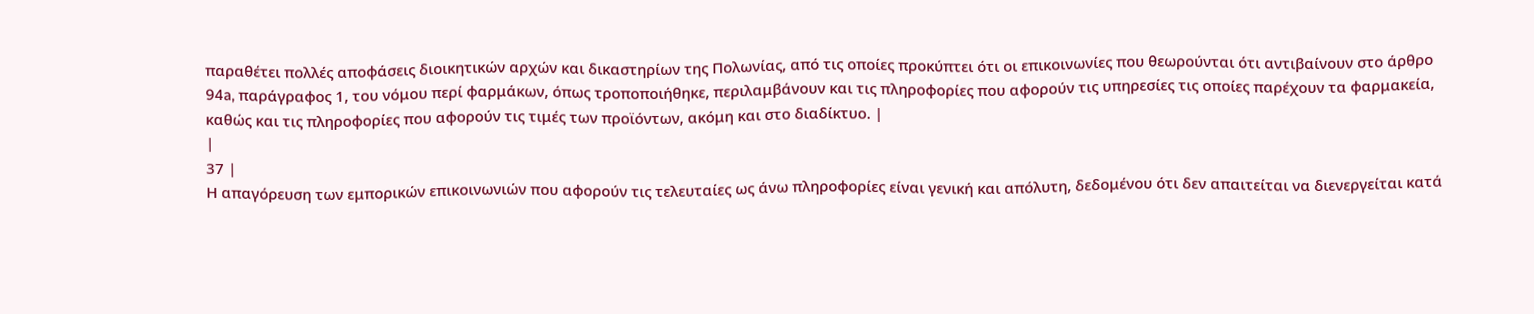παραθέτει πολλές αποφάσεις διοικητικών αρχών και δικαστηρίων της Πολωνίας, από τις οποίες προκύπτει ότι οι επικοινωνίες που θεωρούνται ότι αντιβαίνουν στο άρθρο 94a, παράγραφος 1, του νόμου περί φαρμάκων, όπως τροποποιήθηκε, περιλαμβάνουν και τις πληροφορίες που αφορούν τις υπηρεσίες τις οποίες παρέχουν τα φαρμακεία, καθώς και τις πληροφορίες που αφορούν τις τιμές των προϊόντων, ακόμη και στο διαδίκτυο. |
|
37 |
Η απαγόρευση των εμπορικών επικοινωνιών που αφορούν τις τελευταίες ως άνω πληροφορίες είναι γενική και απόλυτη, δεδομένου ότι δεν απαιτείται να διενεργείται κατά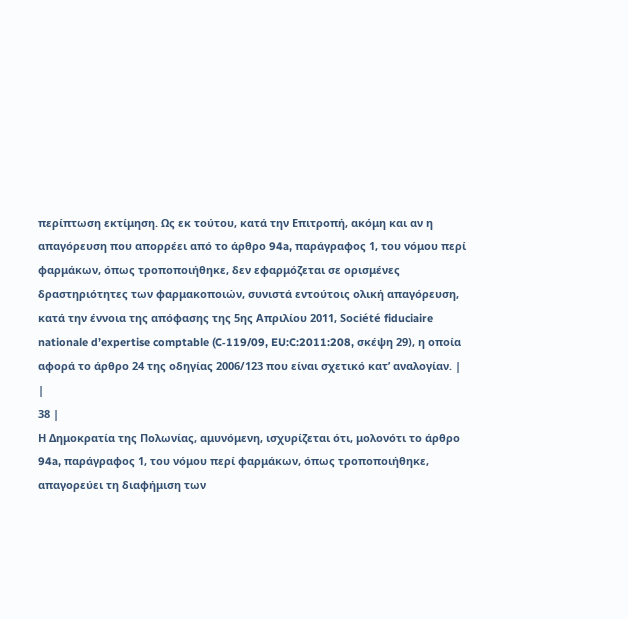περίπτωση εκτίμηση. Ως εκ τούτου, κατά την Επιτροπή, ακόμη και αν η απαγόρευση που απορρέει από το άρθρο 94a, παράγραφος 1, του νόμου περί φαρμάκων, όπως τροποποιήθηκε, δεν εφαρμόζεται σε ορισμένες δραστηριότητες των φαρμακοποιών, συνιστά εντούτοις ολική απαγόρευση, κατά την έννοια της απόφασης της 5ης Απριλίου 2011, Société fiduciaire nationale d’expertise comptable (C‑119/09, EU:C:2011:208, σκέψη 29), η οποία αφορά το άρθρο 24 της οδηγίας 2006/123 που είναι σχετικό κατ’ αναλογίαν. |
|
38 |
Η Δημοκρατία της Πολωνίας, αμυνόμενη, ισχυρίζεται ότι, μολονότι το άρθρο 94a, παράγραφος 1, του νόμου περί φαρμάκων, όπως τροποποιήθηκε, απαγορεύει τη διαφήμιση των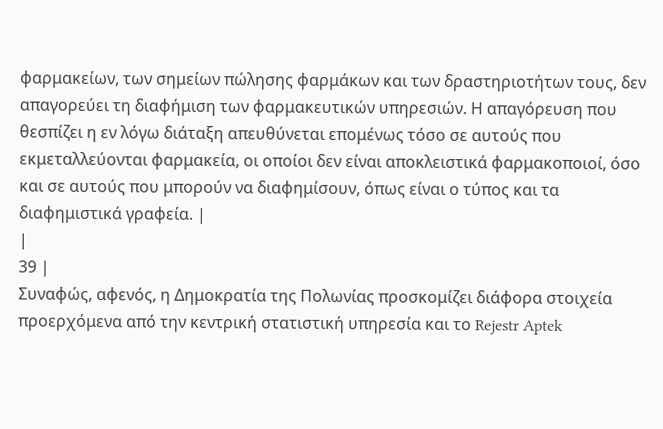φαρμακείων, των σημείων πώλησης φαρμάκων και των δραστηριοτήτων τους, δεν απαγορεύει τη διαφήμιση των φαρμακευτικών υπηρεσιών. Η απαγόρευση που θεσπίζει η εν λόγω διάταξη απευθύνεται επομένως τόσο σε αυτούς που εκμεταλλεύονται φαρμακεία, οι οποίοι δεν είναι αποκλειστικά φαρμακοποιοί, όσο και σε αυτούς που μπορούν να διαφημίσουν, όπως είναι ο τύπος και τα διαφημιστικά γραφεία. |
|
39 |
Συναφώς, αφενός, η Δημοκρατία της Πολωνίας προσκομίζει διάφορα στοιχεία προερχόμενα από την κεντρική στατιστική υπηρεσία και το Rejestr Aptek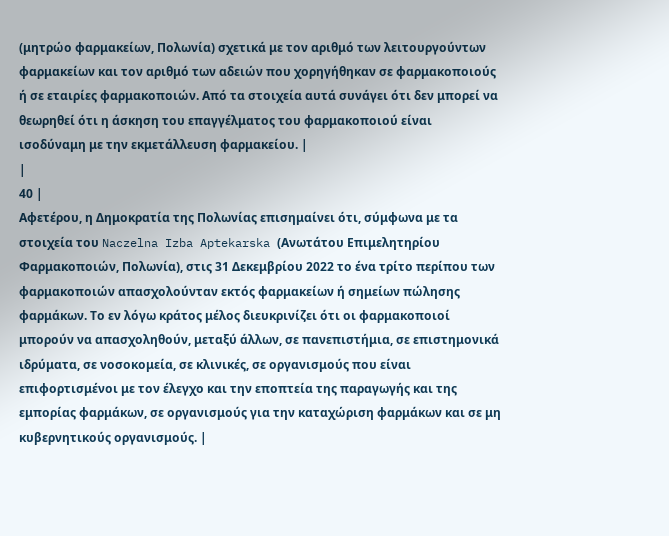(μητρώο φαρμακείων, Πολωνία) σχετικά με τον αριθμό των λειτουργούντων φαρμακείων και τον αριθμό των αδειών που χορηγήθηκαν σε φαρμακοποιούς ή σε εταιρίες φαρμακοποιών. Από τα στοιχεία αυτά συνάγει ότι δεν μπορεί να θεωρηθεί ότι η άσκηση του επαγγέλματος του φαρμακοποιού είναι ισοδύναμη με την εκμετάλλευση φαρμακείου. |
|
40 |
Αφετέρου, η Δημοκρατία της Πολωνίας επισημαίνει ότι, σύμφωνα με τα στοιχεία του Naczelna Izba Aptekarska (Ανωτάτου Επιμελητηρίου Φαρμακοποιών, Πολωνία), στις 31 Δεκεμβρίου 2022 το ένα τρίτο περίπου των φαρμακοποιών απασχολούνταν εκτός φαρμακείων ή σημείων πώλησης φαρμάκων. Το εν λόγω κράτος μέλος διευκρινίζει ότι οι φαρμακοποιοί μπορούν να απασχοληθούν, μεταξύ άλλων, σε πανεπιστήμια, σε επιστημονικά ιδρύματα, σε νοσοκομεία, σε κλινικές, σε οργανισμούς που είναι επιφορτισμένοι με τον έλεγχο και την εποπτεία της παραγωγής και της εμπορίας φαρμάκων, σε οργανισμούς για την καταχώριση φαρμάκων και σε μη κυβερνητικούς οργανισμούς. |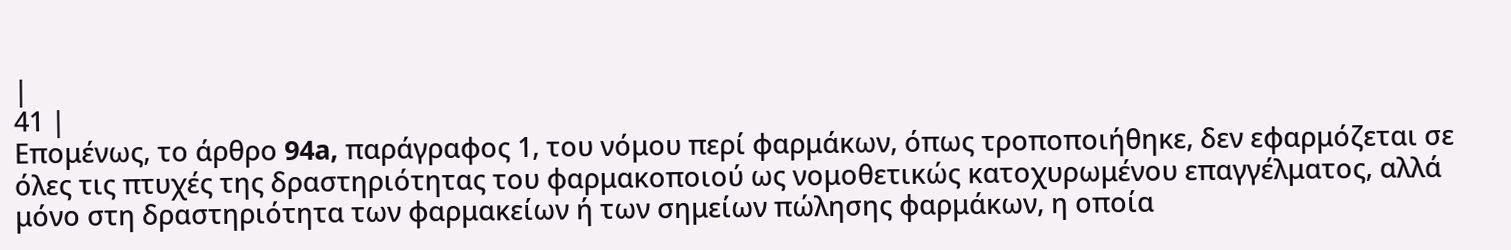|
41 |
Επομένως, το άρθρο 94a, παράγραφος 1, του νόμου περί φαρμάκων, όπως τροποποιήθηκε, δεν εφαρμόζεται σε όλες τις πτυχές της δραστηριότητας του φαρμακοποιού ως νομοθετικώς κατοχυρωμένου επαγγέλματος, αλλά μόνο στη δραστηριότητα των φαρμακείων ή των σημείων πώλησης φαρμάκων, η οποία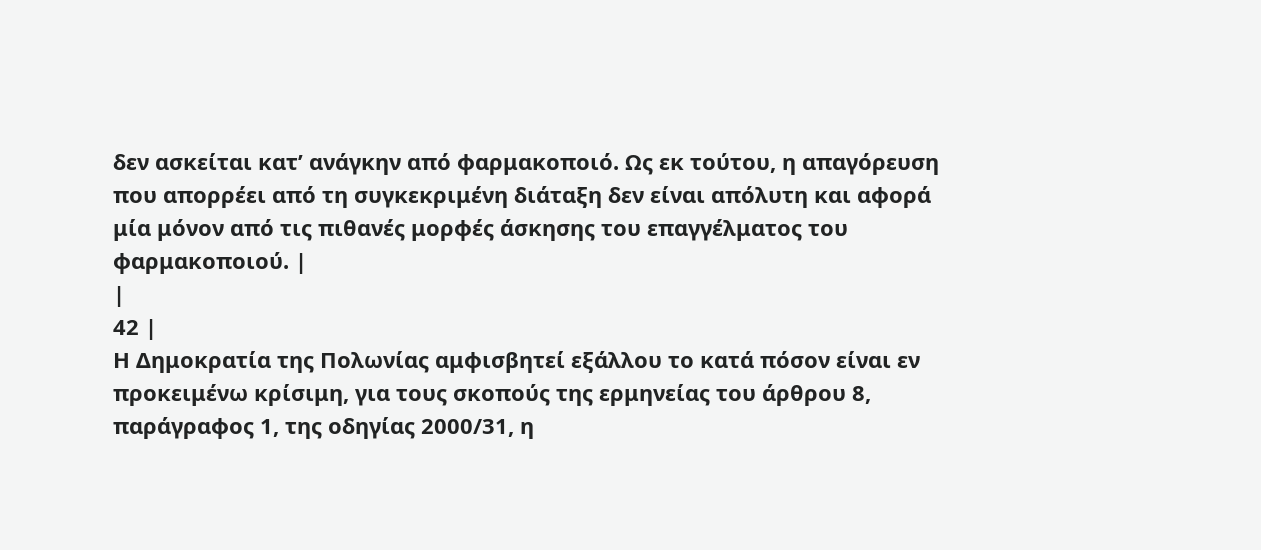δεν ασκείται κατ’ ανάγκην από φαρμακοποιό. Ως εκ τούτου, η απαγόρευση που απορρέει από τη συγκεκριμένη διάταξη δεν είναι απόλυτη και αφορά μία μόνον από τις πιθανές μορφές άσκησης του επαγγέλματος του φαρμακοποιού. |
|
42 |
Η Δημοκρατία της Πολωνίας αμφισβητεί εξάλλου το κατά πόσον είναι εν προκειμένω κρίσιμη, για τους σκοπούς της ερμηνείας του άρθρου 8, παράγραφος 1, της οδηγίας 2000/31, η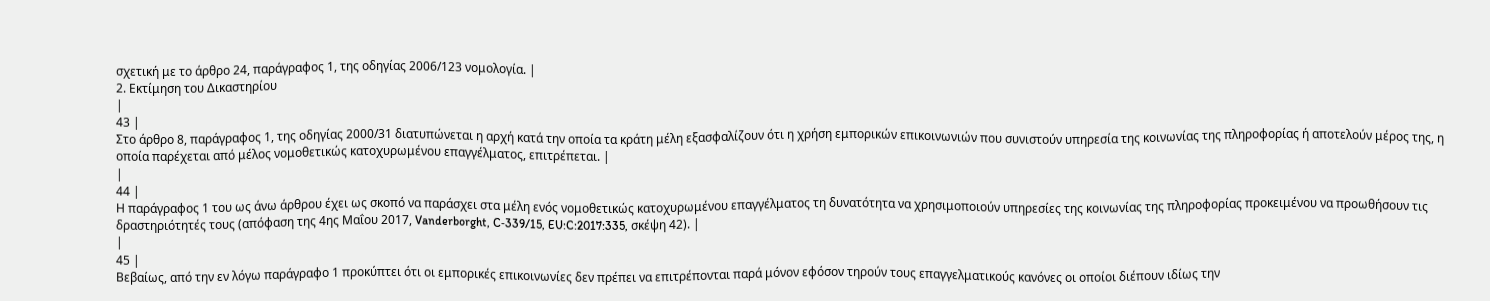σχετική με το άρθρο 24, παράγραφος 1, της οδηγίας 2006/123 νομολογία. |
2. Εκτίμηση του Δικαστηρίου
|
43 |
Στο άρθρο 8, παράγραφος 1, της οδηγίας 2000/31 διατυπώνεται η αρχή κατά την οποία τα κράτη μέλη εξασφαλίζουν ότι η χρήση εμπορικών επικοινωνιών που συνιστούν υπηρεσία της κοινωνίας της πληροφορίας ή αποτελούν μέρος της, η οποία παρέχεται από μέλος νομοθετικώς κατοχυρωμένου επαγγέλματος, επιτρέπεται. |
|
44 |
Η παράγραφος 1 του ως άνω άρθρου έχει ως σκοπό να παράσχει στα μέλη ενός νομοθετικώς κατοχυρωμένου επαγγέλματος τη δυνατότητα να χρησιμοποιούν υπηρεσίες της κοινωνίας της πληροφορίας προκειμένου να προωθήσουν τις δραστηριότητές τους (απόφαση της 4ης Μαΐου 2017, Vanderborght, C‑339/15, EU:C:2017:335, σκέψη 42). |
|
45 |
Βεβαίως, από την εν λόγω παράγραφο 1 προκύπτει ότι οι εμπορικές επικοινωνίες δεν πρέπει να επιτρέπονται παρά μόνον εφόσον τηρούν τους επαγγελματικούς κανόνες οι οποίοι διέπουν ιδίως την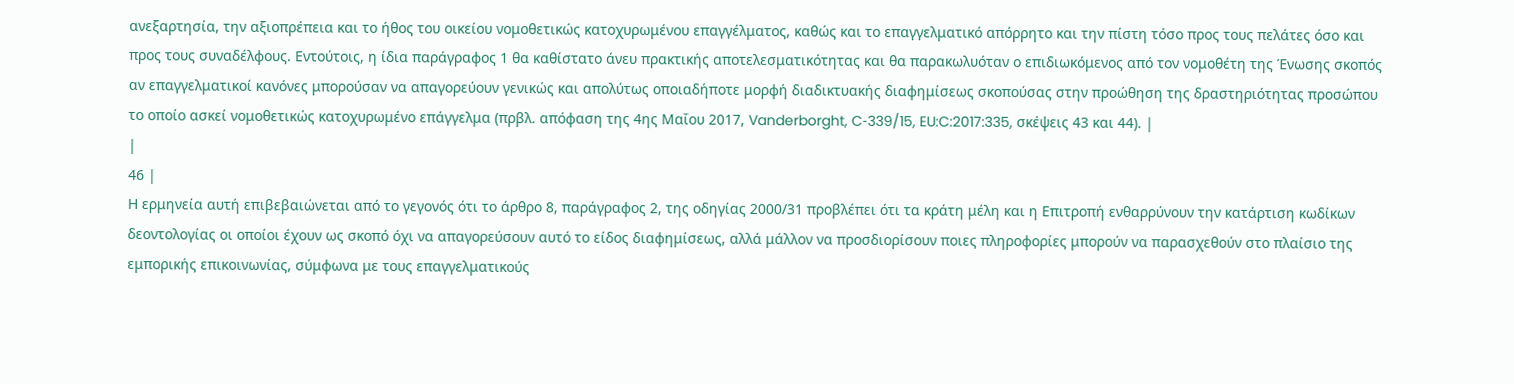ανεξαρτησία, την αξιοπρέπεια και το ήθος του οικείου νομοθετικώς κατοχυρωμένου επαγγέλματος, καθώς και το επαγγελματικό απόρρητο και την πίστη τόσο προς τους πελάτες όσο και προς τους συναδέλφους. Εντούτοις, η ίδια παράγραφος 1 θα καθίστατο άνευ πρακτικής αποτελεσματικότητας και θα παρακωλυόταν ο επιδιωκόμενος από τον νομοθέτη της Ένωσης σκοπός αν επαγγελματικοί κανόνες μπορούσαν να απαγορεύουν γενικώς και απολύτως οποιαδήποτε μορφή διαδικτυακής διαφημίσεως σκοπούσας στην προώθηση της δραστηριότητας προσώπου το οποίο ασκεί νομοθετικώς κατοχυρωμένο επάγγελμα (πρβλ. απόφαση της 4ης Μαΐου 2017, Vanderborght, C‑339/15, EU:C:2017:335, σκέψεις 43 και 44). |
|
46 |
Η ερμηνεία αυτή επιβεβαιώνεται από το γεγονός ότι το άρθρο 8, παράγραφος 2, της οδηγίας 2000/31 προβλέπει ότι τα κράτη μέλη και η Επιτροπή ενθαρρύνουν την κατάρτιση κωδίκων δεοντολογίας οι οποίοι έχουν ως σκοπό όχι να απαγορεύσουν αυτό το είδος διαφημίσεως, αλλά μάλλον να προσδιορίσουν ποιες πληροφορίες μπορούν να παρασχεθούν στο πλαίσιο της εμπορικής επικοινωνίας, σύμφωνα με τους επαγγελματικούς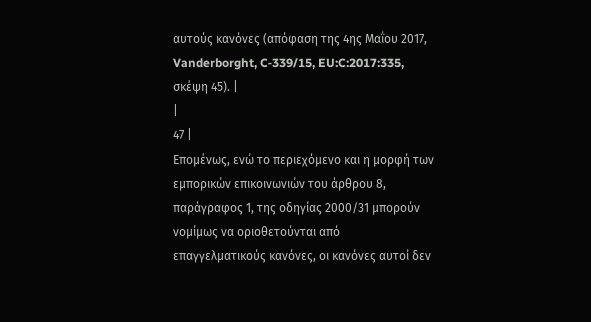αυτούς κανόνες (απόφαση της 4ης Μαΐου 2017, Vanderborght, C‑339/15, EU:C:2017:335, σκέψη 45). |
|
47 |
Επομένως, ενώ το περιεχόμενο και η μορφή των εμπορικών επικοινωνιών του άρθρου 8, παράγραφος 1, της οδηγίας 2000/31 μπορούν νομίμως να οριοθετούνται από επαγγελματικούς κανόνες, οι κανόνες αυτοί δεν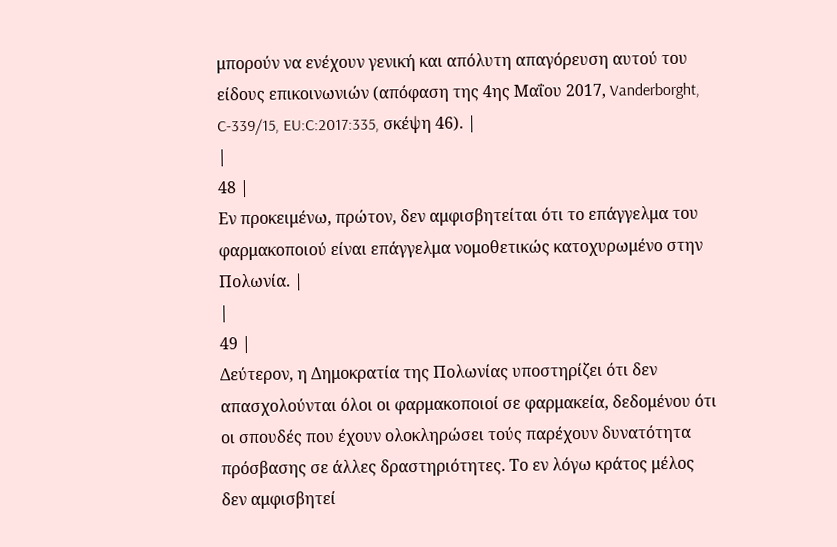μπορούν να ενέχουν γενική και απόλυτη απαγόρευση αυτού του είδους επικοινωνιών (απόφαση της 4ης Μαΐου 2017, Vanderborght, C‑339/15, EU:C:2017:335, σκέψη 46). |
|
48 |
Εν προκειμένω, πρώτον, δεν αμφισβητείται ότι το επάγγελμα του φαρμακοποιού είναι επάγγελμα νομοθετικώς κατοχυρωμένο στην Πολωνία. |
|
49 |
Δεύτερον, η Δημοκρατία της Πολωνίας υποστηρίζει ότι δεν απασχολούνται όλοι οι φαρμακοποιοί σε φαρμακεία, δεδομένου ότι οι σπουδές που έχουν ολοκληρώσει τούς παρέχουν δυνατότητα πρόσβασης σε άλλες δραστηριότητες. Το εν λόγω κράτος μέλος δεν αμφισβητεί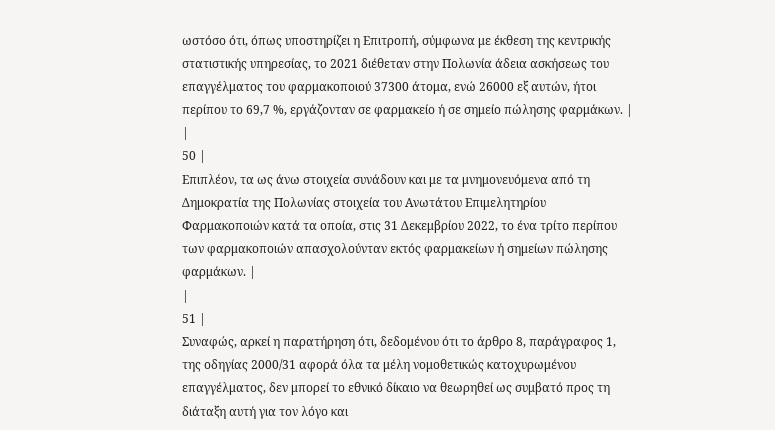ωστόσο ότι, όπως υποστηρίζει η Επιτροπή, σύμφωνα με έκθεση της κεντρικής στατιστικής υπηρεσίας, το 2021 διέθεταν στην Πολωνία άδεια ασκήσεως του επαγγέλματος του φαρμακοποιού 37300 άτομα, ενώ 26000 εξ αυτών, ήτοι περίπου το 69,7 %, εργάζονταν σε φαρμακείο ή σε σημείο πώλησης φαρμάκων. |
|
50 |
Επιπλέον, τα ως άνω στοιχεία συνάδουν και με τα μνημονευόμενα από τη Δημοκρατία της Πολωνίας στοιχεία του Ανωτάτου Επιμελητηρίου Φαρμακοποιών κατά τα οποία, στις 31 Δεκεμβρίου 2022, το ένα τρίτο περίπου των φαρμακοποιών απασχολούνταν εκτός φαρμακείων ή σημείων πώλησης φαρμάκων. |
|
51 |
Συναφώς, αρκεί η παρατήρηση ότι, δεδομένου ότι το άρθρο 8, παράγραφος 1, της οδηγίας 2000/31 αφορά όλα τα μέλη νομοθετικώς κατοχυρωμένου επαγγέλματος, δεν μπορεί το εθνικό δίκαιο να θεωρηθεί ως συμβατό προς τη διάταξη αυτή για τον λόγο και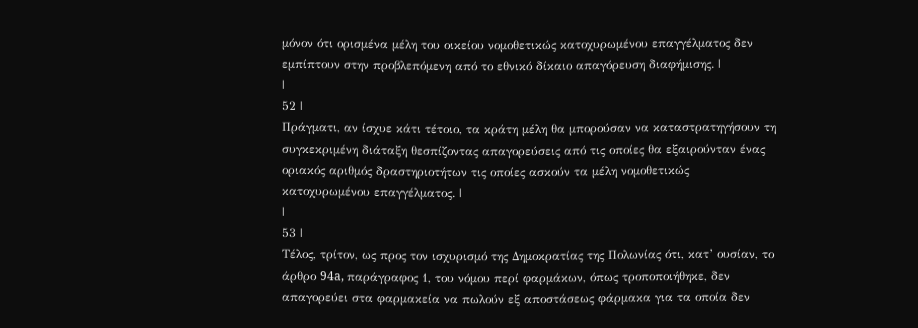μόνον ότι ορισμένα μέλη του οικείου νομοθετικώς κατοχυρωμένου επαγγέλματος δεν εμπίπτουν στην προβλεπόμενη από το εθνικό δίκαιο απαγόρευση διαφήμισης. |
|
52 |
Πράγματι, αν ίσχυε κάτι τέτοιο, τα κράτη μέλη θα μπορούσαν να καταστρατηγήσουν τη συγκεκριμένη διάταξη θεσπίζοντας απαγορεύσεις από τις οποίες θα εξαιρούνταν ένας οριακός αριθμός δραστηριοτήτων τις οποίες ασκούν τα μέλη νομοθετικώς κατοχυρωμένου επαγγέλματος. |
|
53 |
Τέλος, τρίτον, ως προς τον ισχυρισμό της Δημοκρατίας της Πολωνίας ότι, κατ’ ουσίαν, το άρθρο 94a, παράγραφος 1, του νόμου περί φαρμάκων, όπως τροποποιήθηκε, δεν απαγορεύει στα φαρμακεία να πωλούν εξ αποστάσεως φάρμακα για τα οποία δεν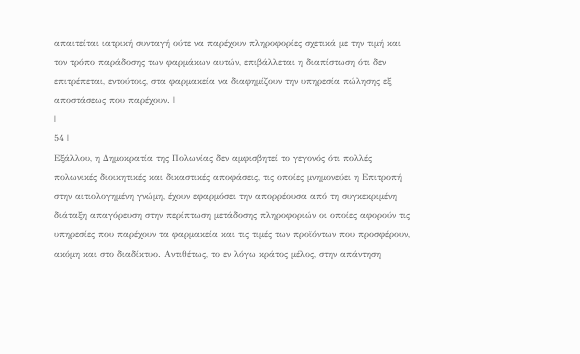απαιτείται ιατρική συνταγή ούτε να παρέχουν πληροφορίες σχετικά με την τιμή και τον τρόπο παράδοσης των φαρμάκων αυτών, επιβάλλεται η διαπίστωση ότι δεν επιτρέπεται, εντούτοις, στα φαρμακεία να διαφημίζουν την υπηρεσία πώλησης εξ αποστάσεως που παρέχουν. |
|
54 |
Εξάλλου, η Δημοκρατία της Πολωνίας δεν αμφισβητεί το γεγονός ότι πολλές πολωνικές διοικητικές και δικαστικές αποφάσεις, τις οποίες μνημονεύει η Επιτροπή στην αιτιολογημένη γνώμη, έχουν εφαρμόσει την απορρέουσα από τη συγκεκριμένη διάταξη απαγόρευση στην περίπτωση μετάδοσης πληροφοριών οι οποίες αφορούν τις υπηρεσίες που παρέχουν τα φαρμακεία και τις τιμές των προϊόντων που προσφέρουν, ακόμη και στο διαδίκτυο. Αντιθέτως, το εν λόγω κράτος μέλος, στην απάντηση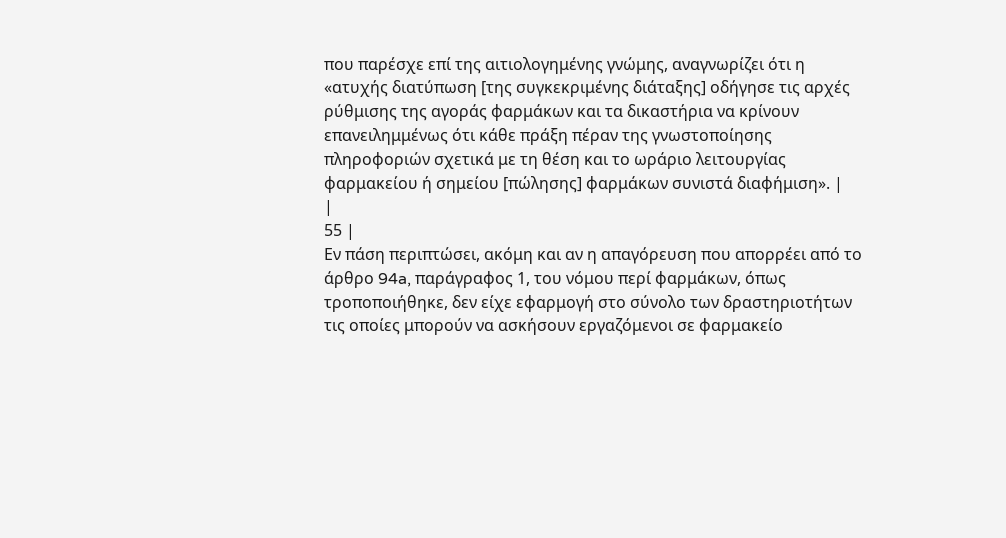που παρέσχε επί της αιτιολογημένης γνώμης, αναγνωρίζει ότι η «ατυχής διατύπωση [της συγκεκριμένης διάταξης] οδήγησε τις αρχές ρύθμισης της αγοράς φαρμάκων και τα δικαστήρια να κρίνουν επανειλημμένως ότι κάθε πράξη πέραν της γνωστοποίησης πληροφοριών σχετικά με τη θέση και το ωράριο λειτουργίας φαρμακείου ή σημείου [πώλησης] φαρμάκων συνιστά διαφήμιση». |
|
55 |
Εν πάση περιπτώσει, ακόμη και αν η απαγόρευση που απορρέει από το άρθρο 94a, παράγραφος 1, του νόμου περί φαρμάκων, όπως τροποποιήθηκε, δεν είχε εφαρμογή στο σύνολο των δραστηριοτήτων τις οποίες μπορούν να ασκήσουν εργαζόμενοι σε φαρμακείο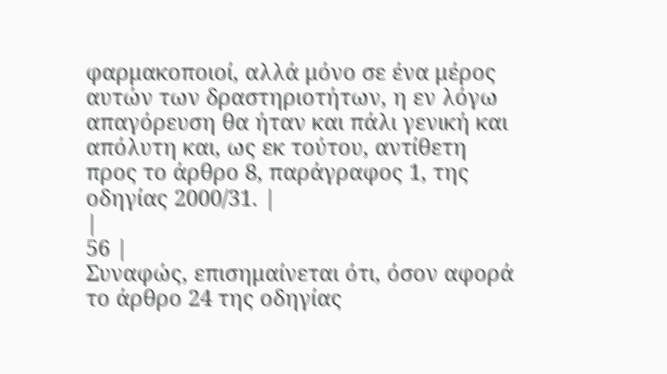φαρμακοποιοί, αλλά μόνο σε ένα μέρος αυτών των δραστηριοτήτων, η εν λόγω απαγόρευση θα ήταν και πάλι γενική και απόλυτη και, ως εκ τούτου, αντίθετη προς το άρθρο 8, παράγραφος 1, της οδηγίας 2000/31. |
|
56 |
Συναφώς, επισημαίνεται ότι, όσον αφορά το άρθρο 24 της οδηγίας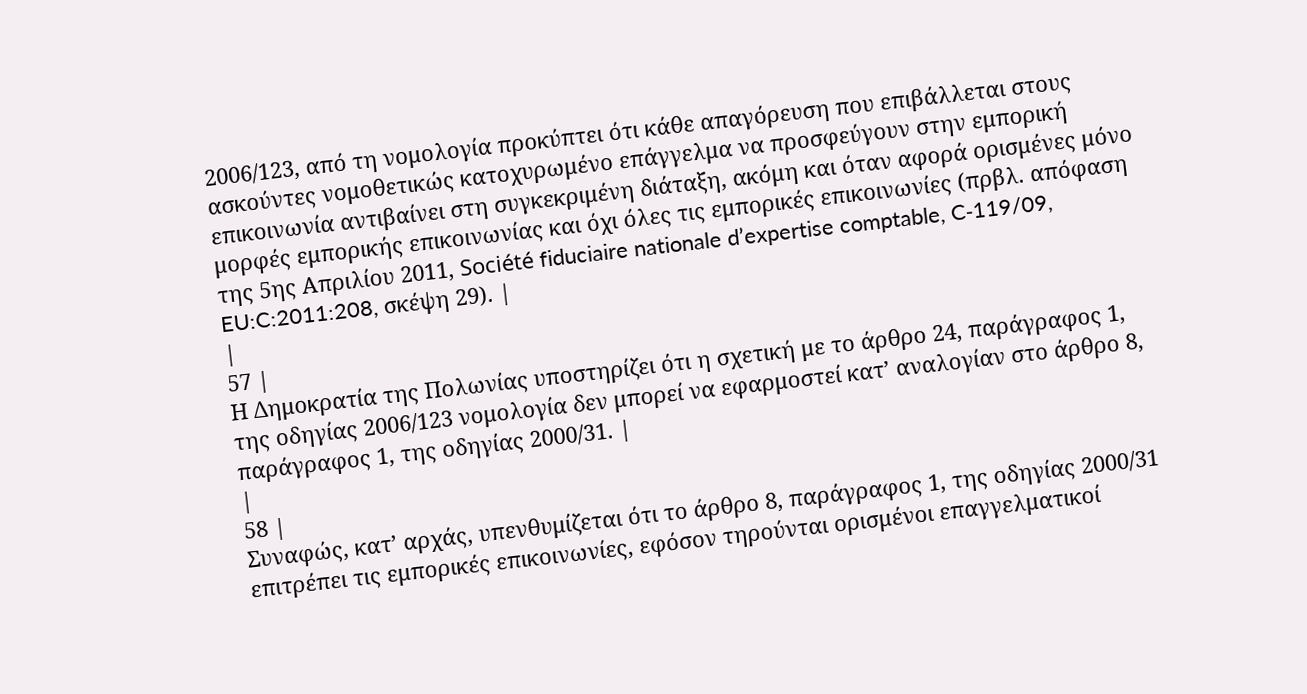2006/123, από τη νομολογία προκύπτει ότι κάθε απαγόρευση που επιβάλλεται στους ασκούντες νομοθετικώς κατοχυρωμένο επάγγελμα να προσφεύγουν στην εμπορική επικοινωνία αντιβαίνει στη συγκεκριμένη διάταξη, ακόμη και όταν αφορά ορισμένες μόνο μορφές εμπορικής επικοινωνίας και όχι όλες τις εμπορικές επικοινωνίες (πρβλ. απόφαση της 5ης Απριλίου 2011, Société fiduciaire nationale d’expertise comptable, C‑119/09, EU:C:2011:208, σκέψη 29). |
|
57 |
Η Δημοκρατία της Πολωνίας υποστηρίζει ότι η σχετική με το άρθρο 24, παράγραφος 1, της οδηγίας 2006/123 νομολογία δεν μπορεί να εφαρμοστεί κατ’ αναλογίαν στο άρθρο 8, παράγραφος 1, της οδηγίας 2000/31. |
|
58 |
Συναφώς, κατ’ αρχάς, υπενθυμίζεται ότι το άρθρο 8, παράγραφος 1, της οδηγίας 2000/31 επιτρέπει τις εμπορικές επικοινωνίες, εφόσον τηρούνται ορισμένοι επαγγελματικοί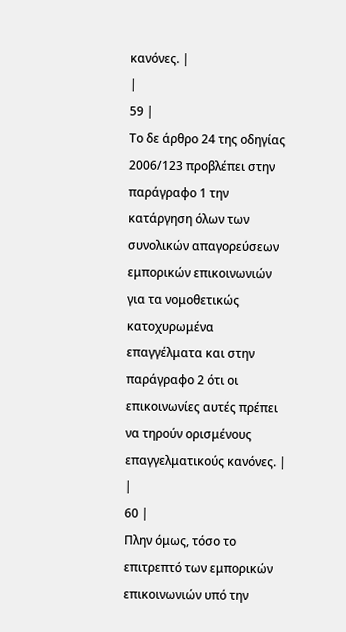κανόνες. |
|
59 |
Το δε άρθρο 24 της οδηγίας 2006/123 προβλέπει στην παράγραφο 1 την κατάργηση όλων των συνολικών απαγορεύσεων εμπορικών επικοινωνιών για τα νομοθετικώς κατοχυρωμένα επαγγέλματα και στην παράγραφο 2 ότι οι επικοινωνίες αυτές πρέπει να τηρούν ορισμένους επαγγελματικούς κανόνες. |
|
60 |
Πλην όμως, τόσο το επιτρεπτό των εμπορικών επικοινωνιών υπό την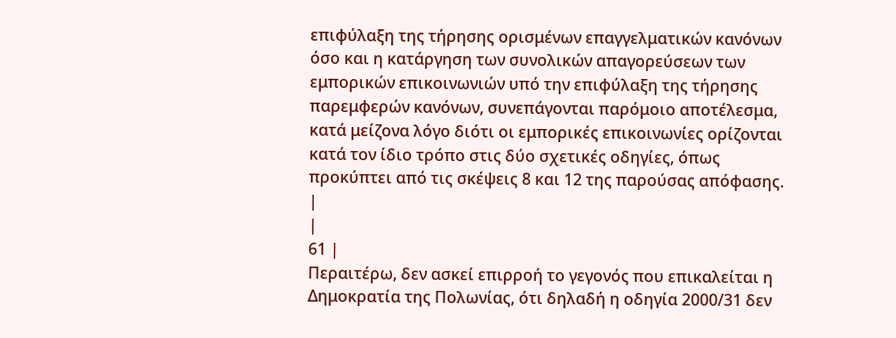επιφύλαξη της τήρησης ορισμένων επαγγελματικών κανόνων όσο και η κατάργηση των συνολικών απαγορεύσεων των εμπορικών επικοινωνιών υπό την επιφύλαξη της τήρησης παρεμφερών κανόνων, συνεπάγονται παρόμοιο αποτέλεσμα, κατά μείζονα λόγο διότι οι εμπορικές επικοινωνίες ορίζονται κατά τον ίδιο τρόπο στις δύο σχετικές οδηγίες, όπως προκύπτει από τις σκέψεις 8 και 12 της παρούσας απόφασης. |
|
61 |
Περαιτέρω, δεν ασκεί επιρροή το γεγονός που επικαλείται η Δημοκρατία της Πολωνίας, ότι δηλαδή η οδηγία 2000/31 δεν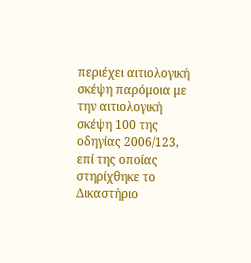περιέχει αιτιολογική σκέψη παρόμοια με την αιτιολογική σκέψη 100 της οδηγίας 2006/123, επί της οποίας στηρίχθηκε το Δικαστήριο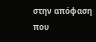στην απόφαση που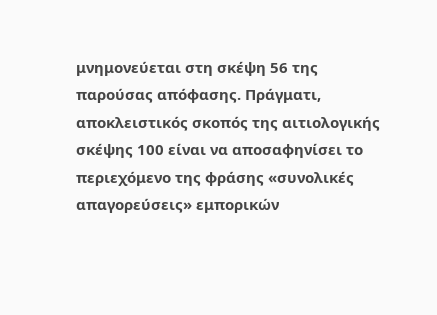μνημονεύεται στη σκέψη 56 της παρούσας απόφασης. Πράγματι, αποκλειστικός σκοπός της αιτιολογικής σκέψης 100 είναι να αποσαφηνίσει το περιεχόμενο της φράσης «συνολικές απαγορεύσεις» εμπορικών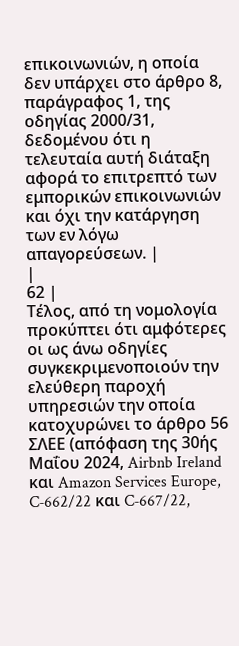επικοινωνιών, η οποία δεν υπάρχει στο άρθρο 8, παράγραφος 1, της οδηγίας 2000/31, δεδομένου ότι η τελευταία αυτή διάταξη αφορά το επιτρεπτό των εμπορικών επικοινωνιών και όχι την κατάργηση των εν λόγω απαγορεύσεων. |
|
62 |
Τέλος, από τη νομολογία προκύπτει ότι αμφότερες οι ως άνω οδηγίες συγκεκριμενοποιούν την ελεύθερη παροχή υπηρεσιών την οποία κατοχυρώνει το άρθρο 56 ΣΛΕΕ (απόφαση της 30ής Μαΐου 2024, Airbnb Ireland και Amazon Services Europe, C‑662/22 και C‑667/22,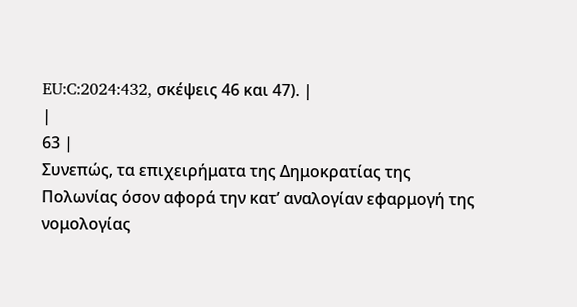EU:C:2024:432, σκέψεις 46 και 47). |
|
63 |
Συνεπώς, τα επιχειρήματα της Δημοκρατίας της Πολωνίας όσον αφορά την κατ’ αναλογίαν εφαρμογή της νομολογίας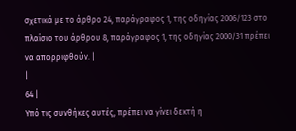σχετικά με το άρθρο 24, παράγραφος 1, της οδηγίας 2006/123 στο πλαίσιο του άρθρου 8, παράγραφος 1, της οδηγίας 2000/31 πρέπει να απορριφθούν. |
|
64 |
Υπό τις συνθήκες αυτές, πρέπει να γίνει δεκτή η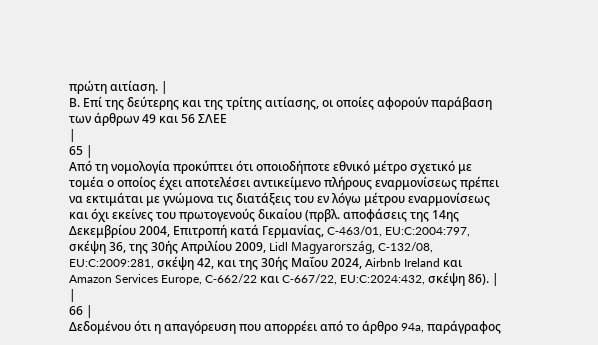πρώτη αιτίαση. |
Β. Επί της δεύτερης και της τρίτης αιτίασης, οι οποίες αφορούν παράβαση των άρθρων 49 και 56 ΣΛΕΕ
|
65 |
Από τη νομολογία προκύπτει ότι οποιοδήποτε εθνικό μέτρο σχετικό με τομέα ο οποίος έχει αποτελέσει αντικείμενο πλήρους εναρμονίσεως πρέπει να εκτιμάται με γνώμονα τις διατάξεις του εν λόγω μέτρου εναρμονίσεως και όχι εκείνες του πρωτογενούς δικαίου (πρβλ. αποφάσεις της 14ης Δεκεμβρίου 2004, Επιτροπή κατά Γερμανίας, C‑463/01, EU:C:2004:797, σκέψη 36, της 30ής Απριλίου 2009, Lidl Magyarország, C‑132/08, EU:C:2009:281, σκέψη 42, και της 30ής Μαΐου 2024, Airbnb Ireland και Amazon Services Europe, C‑662/22 και C‑667/22, EU:C:2024:432, σκέψη 86). |
|
66 |
Δεδομένου ότι η απαγόρευση που απορρέει από το άρθρο 94a, παράγραφος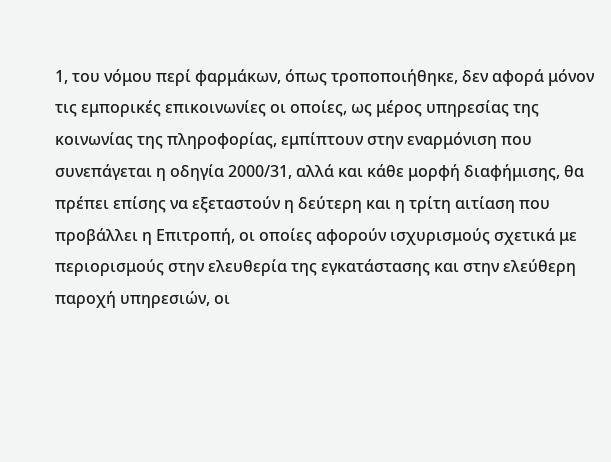1, του νόμου περί φαρμάκων, όπως τροποποιήθηκε, δεν αφορά μόνον τις εμπορικές επικοινωνίες οι οποίες, ως μέρος υπηρεσίας της κοινωνίας της πληροφορίας, εμπίπτουν στην εναρμόνιση που συνεπάγεται η οδηγία 2000/31, αλλά και κάθε μορφή διαφήμισης, θα πρέπει επίσης να εξεταστούν η δεύτερη και η τρίτη αιτίαση που προβάλλει η Επιτροπή, οι οποίες αφορούν ισχυρισμούς σχετικά με περιορισμούς στην ελευθερία της εγκατάστασης και στην ελεύθερη παροχή υπηρεσιών, οι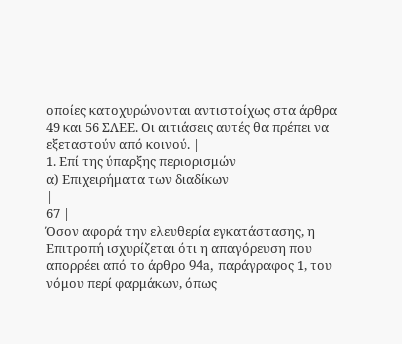οποίες κατοχυρώνονται αντιστοίχως στα άρθρα 49 και 56 ΣΛΕΕ. Οι αιτιάσεις αυτές θα πρέπει να εξεταστούν από κοινού. |
1. Επί της ύπαρξης περιορισμών
α) Επιχειρήματα των διαδίκων
|
67 |
Όσον αφορά την ελευθερία εγκατάστασης, η Επιτροπή ισχυρίζεται ότι η απαγόρευση που απορρέει από το άρθρο 94a, παράγραφος 1, του νόμου περί φαρμάκων, όπως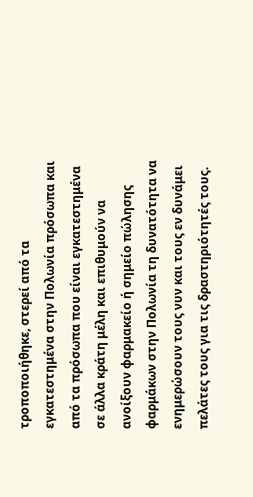τροποποιήθηκε, στερεί από τα εγκατεστημένα στην Πολωνία πρόσωπα και από τα πρόσωπα που είναι εγκατεστημένα σε άλλα κράτη μέλη και επιθυμούν να ανοίξουν φαρμακείο ή σημείο πώλησης φαρμάκων στην Πολωνία τη δυνατότητα να ενημερώσουν τους νυν και τους εν δυνάμει πελάτες τους για τις δραστηριότητές τους.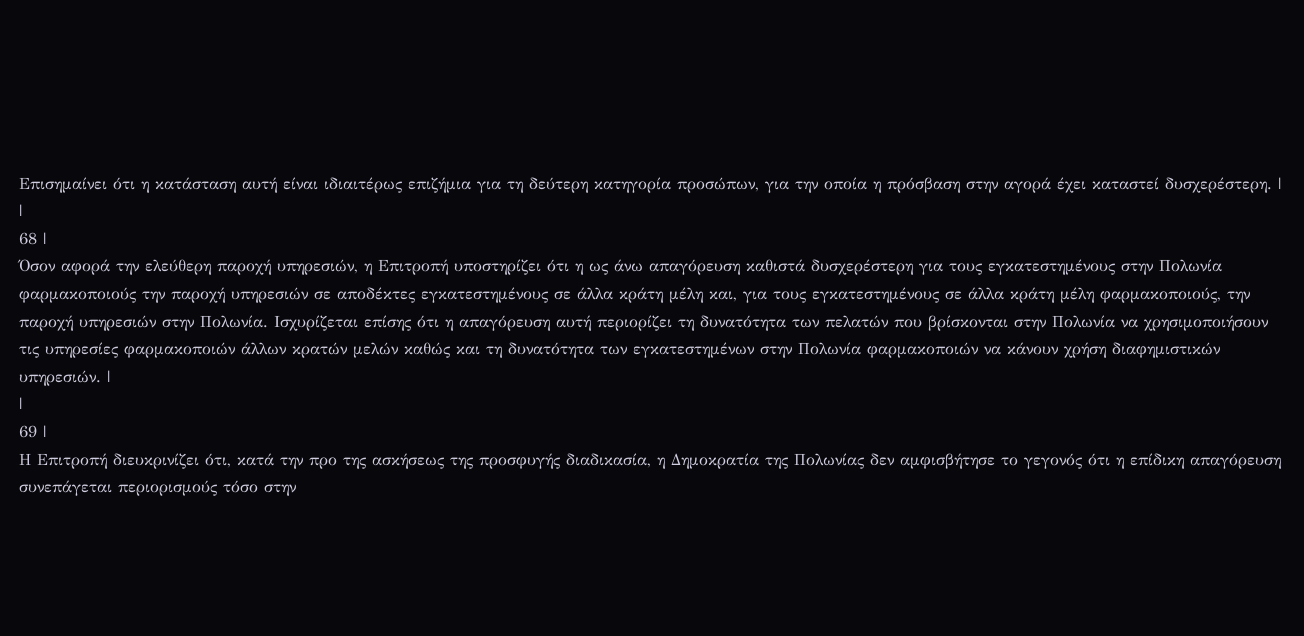Επισημαίνει ότι η κατάσταση αυτή είναι ιδιαιτέρως επιζήμια για τη δεύτερη κατηγορία προσώπων, για την οποία η πρόσβαση στην αγορά έχει καταστεί δυσχερέστερη. |
|
68 |
Όσον αφορά την ελεύθερη παροχή υπηρεσιών, η Επιτροπή υποστηρίζει ότι η ως άνω απαγόρευση καθιστά δυσχερέστερη για τους εγκατεστημένους στην Πολωνία φαρμακοποιούς την παροχή υπηρεσιών σε αποδέκτες εγκατεστημένους σε άλλα κράτη μέλη και, για τους εγκατεστημένους σε άλλα κράτη μέλη φαρμακοποιούς, την παροχή υπηρεσιών στην Πολωνία. Ισχυρίζεται επίσης ότι η απαγόρευση αυτή περιορίζει τη δυνατότητα των πελατών που βρίσκονται στην Πολωνία να χρησιμοποιήσουν τις υπηρεσίες φαρμακοποιών άλλων κρατών μελών καθώς και τη δυνατότητα των εγκατεστημένων στην Πολωνία φαρμακοποιών να κάνουν χρήση διαφημιστικών υπηρεσιών. |
|
69 |
Η Επιτροπή διευκρινίζει ότι, κατά την προ της ασκήσεως της προσφυγής διαδικασία, η Δημοκρατία της Πολωνίας δεν αμφισβήτησε το γεγονός ότι η επίδικη απαγόρευση συνεπάγεται περιορισμούς τόσο στην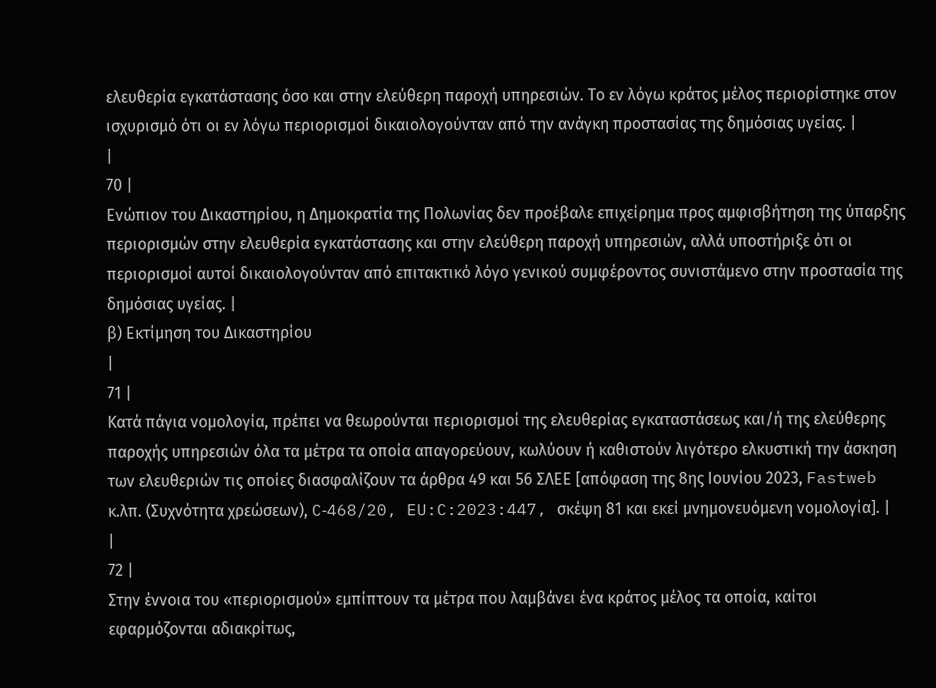ελευθερία εγκατάστασης όσο και στην ελεύθερη παροχή υπηρεσιών. Το εν λόγω κράτος μέλος περιορίστηκε στον ισχυρισμό ότι οι εν λόγω περιορισμοί δικαιολογούνταν από την ανάγκη προστασίας της δημόσιας υγείας. |
|
70 |
Ενώπιον του Δικαστηρίου, η Δημοκρατία της Πολωνίας δεν προέβαλε επιχείρημα προς αμφισβήτηση της ύπαρξης περιορισμών στην ελευθερία εγκατάστασης και στην ελεύθερη παροχή υπηρεσιών, αλλά υποστήριξε ότι οι περιορισμοί αυτοί δικαιολογούνταν από επιτακτικό λόγο γενικού συμφέροντος συνιστάμενο στην προστασία της δημόσιας υγείας. |
β) Εκτίμηση του Δικαστηρίου
|
71 |
Κατά πάγια νομολογία, πρέπει να θεωρούνται περιορισμοί της ελευθερίας εγκαταστάσεως και/ή της ελεύθερης παροχής υπηρεσιών όλα τα μέτρα τα οποία απαγορεύουν, κωλύουν ή καθιστούν λιγότερο ελκυστική την άσκηση των ελευθεριών τις οποίες διασφαλίζουν τα άρθρα 49 και 56 ΣΛΕΕ [απόφαση της 8ης Ιουνίου 2023, Fastweb κ.λπ. (Συχνότητα χρεώσεων), C‑468/20, EU:C:2023:447, σκέψη 81 και εκεί μνημονευόμενη νομολογία]. |
|
72 |
Στην έννοια του «περιορισμού» εμπίπτουν τα μέτρα που λαμβάνει ένα κράτος μέλος τα οποία, καίτοι εφαρμόζονται αδιακρίτως,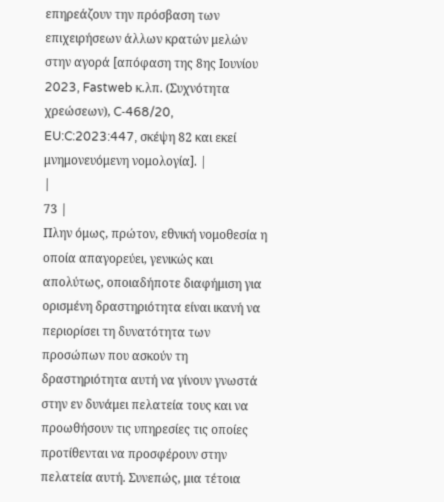επηρεάζουν την πρόσβαση των επιχειρήσεων άλλων κρατών μελών στην αγορά [απόφαση της 8ης Ιουνίου 2023, Fastweb κ.λπ. (Συχνότητα χρεώσεων), C‑468/20, EU:C:2023:447, σκέψη 82 και εκεί μνημονευόμενη νομολογία]. |
|
73 |
Πλην όμως, πρώτον, εθνική νομοθεσία η οποία απαγορεύει, γενικώς και απολύτως, οποιαδήποτε διαφήμιση για ορισμένη δραστηριότητα είναι ικανή να περιορίσει τη δυνατότητα των προσώπων που ασκούν τη δραστηριότητα αυτή να γίνουν γνωστά στην εν δυνάμει πελατεία τους και να προωθήσουν τις υπηρεσίες τις οποίες προτίθενται να προσφέρουν στην πελατεία αυτή. Συνεπώς, μια τέτοια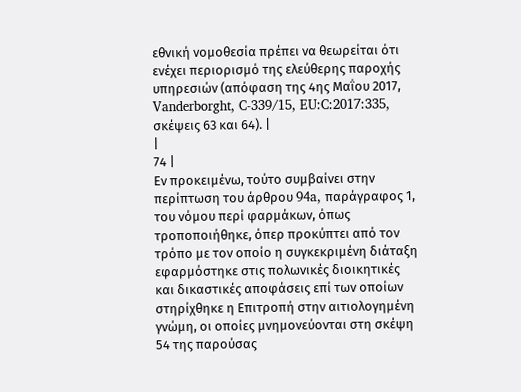εθνική νομοθεσία πρέπει να θεωρείται ότι ενέχει περιορισμό της ελεύθερης παροχής υπηρεσιών (απόφαση της 4ης Μαΐου 2017, Vanderborght, C‑339/15, EU:C:2017:335, σκέψεις 63 και 64). |
|
74 |
Εν προκειμένω, τούτο συμβαίνει στην περίπτωση του άρθρου 94a, παράγραφος 1, του νόμου περί φαρμάκων, όπως τροποποιήθηκε, όπερ προκύπτει από τον τρόπο με τον οποίο η συγκεκριμένη διάταξη εφαρμόστηκε στις πολωνικές διοικητικές και δικαστικές αποφάσεις επί των οποίων στηρίχθηκε η Επιτροπή στην αιτιολογημένη γνώμη, οι οποίες μνημονεύονται στη σκέψη 54 της παρούσας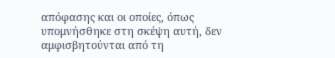απόφασης και οι οποίες, όπως υπομνήσθηκε στη σκέψη αυτή, δεν αμφισβητούνται από τη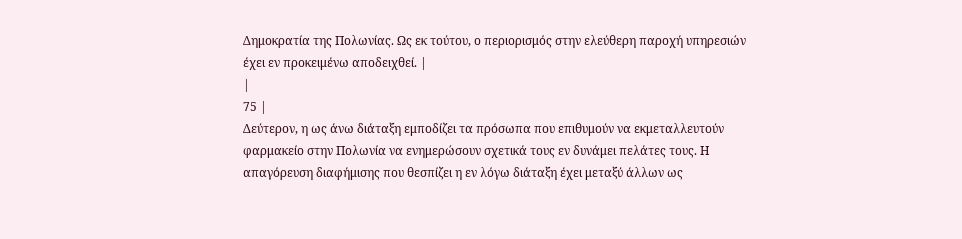Δημοκρατία της Πολωνίας. Ως εκ τούτου, ο περιορισμός στην ελεύθερη παροχή υπηρεσιών έχει εν προκειμένω αποδειχθεί. |
|
75 |
Δεύτερον, η ως άνω διάταξη εμποδίζει τα πρόσωπα που επιθυμούν να εκμεταλλευτούν φαρμακείο στην Πολωνία να ενημερώσουν σχετικά τους εν δυνάμει πελάτες τους. Η απαγόρευση διαφήμισης που θεσπίζει η εν λόγω διάταξη έχει μεταξύ άλλων ως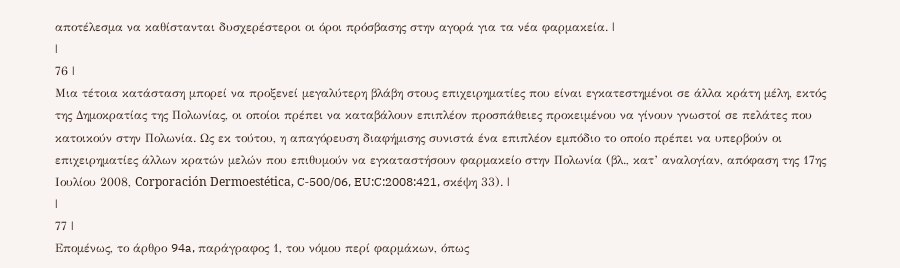αποτέλεσμα να καθίστανται δυσχερέστεροι οι όροι πρόσβασης στην αγορά για τα νέα φαρμακεία. |
|
76 |
Μια τέτοια κατάσταση μπορεί να προξενεί μεγαλύτερη βλάβη στους επιχειρηματίες που είναι εγκατεστημένοι σε άλλα κράτη μέλη, εκτός της Δημοκρατίας της Πολωνίας, οι οποίοι πρέπει να καταβάλουν επιπλέον προσπάθειες προκειμένου να γίνουν γνωστοί σε πελάτες που κατοικούν στην Πολωνία. Ως εκ τούτου, η απαγόρευση διαφήμισης συνιστά ένα επιπλέον εμπόδιο το οποίο πρέπει να υπερβούν οι επιχειρηματίες άλλων κρατών μελών που επιθυμούν να εγκαταστήσουν φαρμακείο στην Πολωνία (βλ., κατ’ αναλογίαν, απόφαση της 17ης Ιουλίου 2008, Corporación Dermoestética, C‑500/06, EU:C:2008:421, σκέψη 33). |
|
77 |
Επομένως, το άρθρο 94a, παράγραφος 1, του νόμου περί φαρμάκων, όπως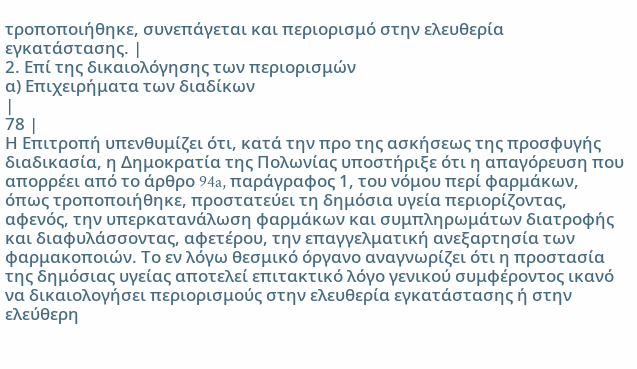τροποποιήθηκε, συνεπάγεται και περιορισμό στην ελευθερία εγκατάστασης. |
2. Επί της δικαιολόγησης των περιορισμών
α) Επιχειρήματα των διαδίκων
|
78 |
Η Επιτροπή υπενθυμίζει ότι, κατά την προ της ασκήσεως της προσφυγής διαδικασία, η Δημοκρατία της Πολωνίας υποστήριξε ότι η απαγόρευση που απορρέει από το άρθρο 94a, παράγραφος 1, του νόμου περί φαρμάκων, όπως τροποποιήθηκε, προστατεύει τη δημόσια υγεία περιορίζοντας, αφενός, την υπερκατανάλωση φαρμάκων και συμπληρωμάτων διατροφής και διαφυλάσσοντας, αφετέρου, την επαγγελματική ανεξαρτησία των φαρμακοποιών. Το εν λόγω θεσμικό όργανο αναγνωρίζει ότι η προστασία της δημόσιας υγείας αποτελεί επιτακτικό λόγο γενικού συμφέροντος ικανό να δικαιολογήσει περιορισμούς στην ελευθερία εγκατάστασης ή στην ελεύθερη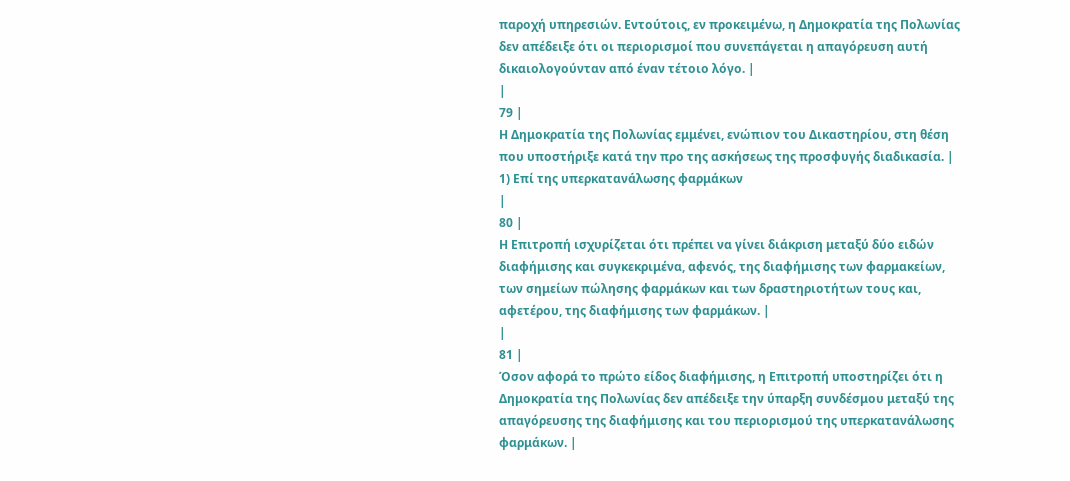παροχή υπηρεσιών. Εντούτοις, εν προκειμένω, η Δημοκρατία της Πολωνίας δεν απέδειξε ότι οι περιορισμοί που συνεπάγεται η απαγόρευση αυτή δικαιολογούνταν από έναν τέτοιο λόγο. |
|
79 |
Η Δημοκρατία της Πολωνίας εμμένει, ενώπιον του Δικαστηρίου, στη θέση που υποστήριξε κατά την προ της ασκήσεως της προσφυγής διαδικασία. |
1) Επί της υπερκατανάλωσης φαρμάκων
|
80 |
Η Επιτροπή ισχυρίζεται ότι πρέπει να γίνει διάκριση μεταξύ δύο ειδών διαφήμισης και συγκεκριμένα, αφενός, της διαφήμισης των φαρμακείων, των σημείων πώλησης φαρμάκων και των δραστηριοτήτων τους και, αφετέρου, της διαφήμισης των φαρμάκων. |
|
81 |
Όσον αφορά το πρώτο είδος διαφήμισης, η Επιτροπή υποστηρίζει ότι η Δημοκρατία της Πολωνίας δεν απέδειξε την ύπαρξη συνδέσμου μεταξύ της απαγόρευσης της διαφήμισης και του περιορισμού της υπερκατανάλωσης φαρμάκων. |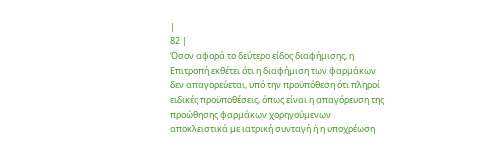|
82 |
Όσον αφορά το δεύτερο είδος διαφήμισης, η Επιτροπή εκθέτει ότι η διαφήμιση των φαρμάκων δεν απαγορεύεται, υπό την προϋπόθεση ότι πληροί ειδικές προϋποθέσεις, όπως είναι η απαγόρευση της προώθησης φαρμάκων χορηγούμενων αποκλειστικά με ιατρική συνταγή ή η υποχρέωση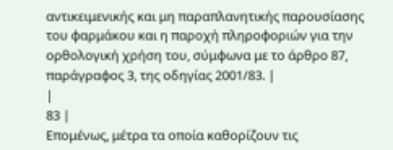αντικειμενικής και μη παραπλανητικής παρουσίασης του φαρμάκου και η παροχή πληροφοριών για την ορθολογική χρήση του, σύμφωνα με το άρθρο 87, παράγραφος 3, της οδηγίας 2001/83. |
|
83 |
Επομένως, μέτρα τα οποία καθορίζουν τις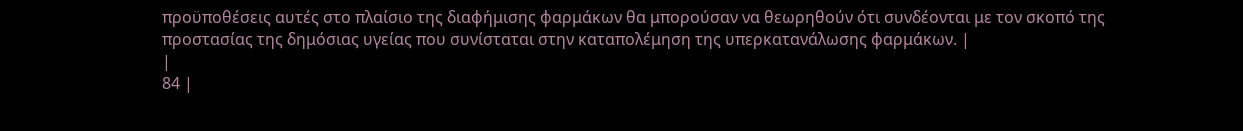προϋποθέσεις αυτές στο πλαίσιο της διαφήμισης φαρμάκων θα μπορούσαν να θεωρηθούν ότι συνδέονται με τον σκοπό της προστασίας της δημόσιας υγείας που συνίσταται στην καταπολέμηση της υπερκατανάλωσης φαρμάκων. |
|
84 |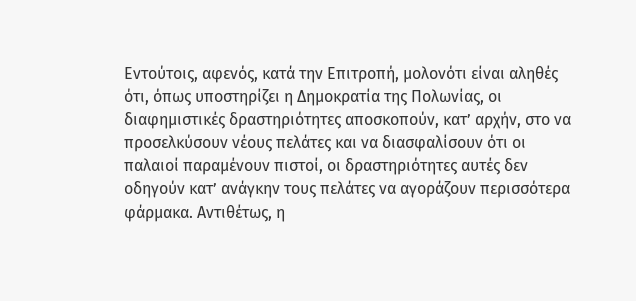Εντούτοις, αφενός, κατά την Επιτροπή, μολονότι είναι αληθές ότι, όπως υποστηρίζει η Δημοκρατία της Πολωνίας, οι διαφημιστικές δραστηριότητες αποσκοπούν, κατ’ αρχήν, στο να προσελκύσουν νέους πελάτες και να διασφαλίσουν ότι οι παλαιοί παραμένουν πιστοί, οι δραστηριότητες αυτές δεν οδηγούν κατ’ ανάγκην τους πελάτες να αγοράζουν περισσότερα φάρμακα. Αντιθέτως, η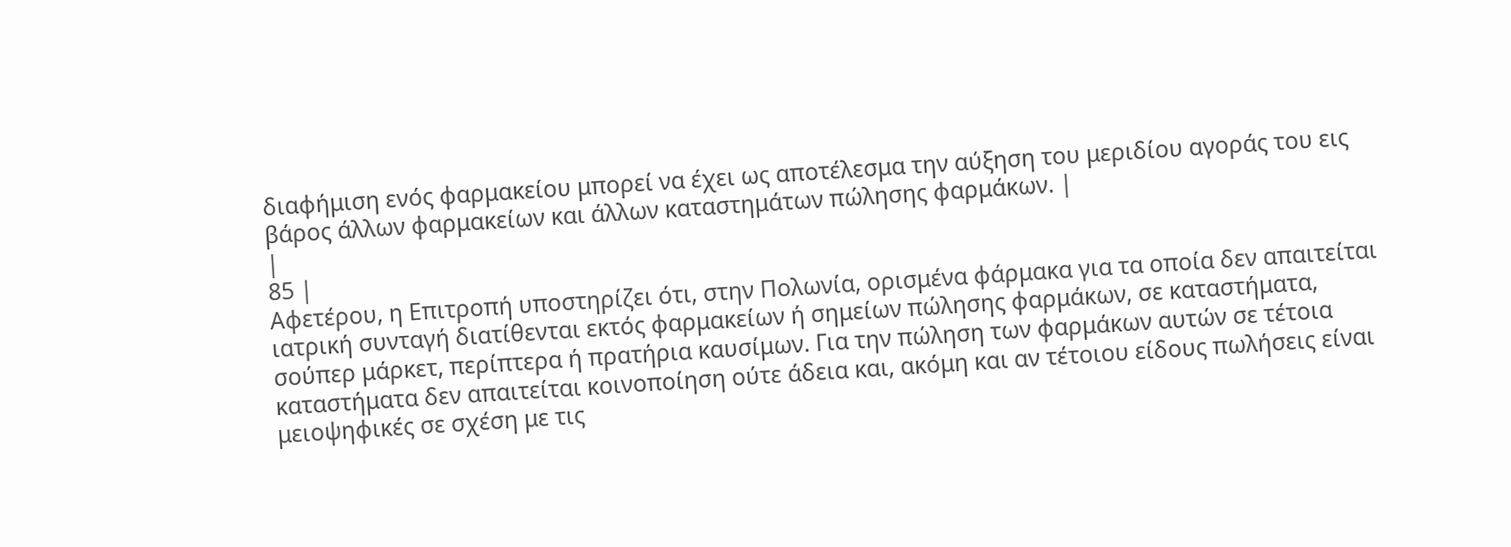διαφήμιση ενός φαρμακείου μπορεί να έχει ως αποτέλεσμα την αύξηση του μεριδίου αγοράς του εις βάρος άλλων φαρμακείων και άλλων καταστημάτων πώλησης φαρμάκων. |
|
85 |
Αφετέρου, η Επιτροπή υποστηρίζει ότι, στην Πολωνία, ορισμένα φάρμακα για τα οποία δεν απαιτείται ιατρική συνταγή διατίθενται εκτός φαρμακείων ή σημείων πώλησης φαρμάκων, σε καταστήματα, σούπερ μάρκετ, περίπτερα ή πρατήρια καυσίμων. Για την πώληση των φαρμάκων αυτών σε τέτοια καταστήματα δεν απαιτείται κοινοποίηση ούτε άδεια και, ακόμη και αν τέτοιου είδους πωλήσεις είναι μειοψηφικές σε σχέση με τις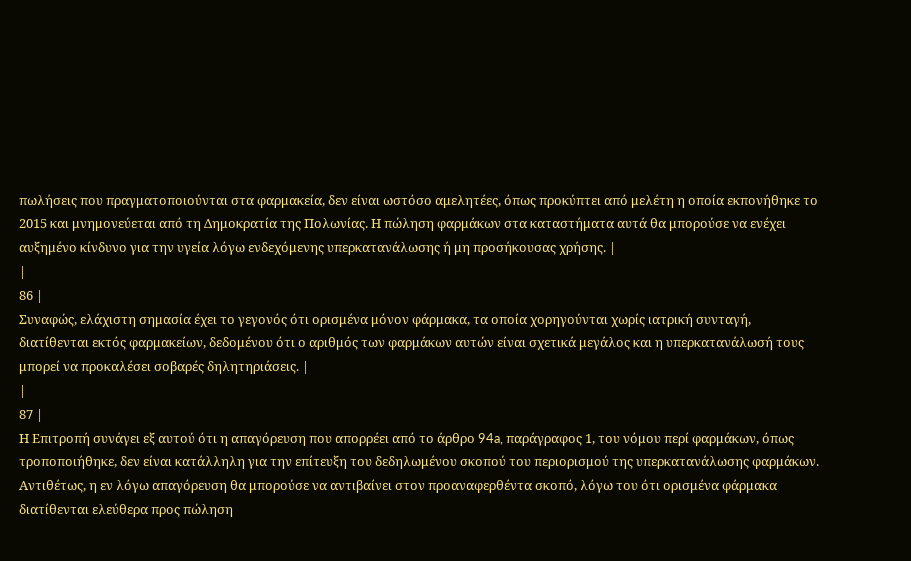πωλήσεις που πραγματοποιούνται στα φαρμακεία, δεν είναι ωστόσο αμελητέες, όπως προκύπτει από μελέτη η οποία εκπονήθηκε το 2015 και μνημονεύεται από τη Δημοκρατία της Πολωνίας. Η πώληση φαρμάκων στα καταστήματα αυτά θα μπορούσε να ενέχει αυξημένο κίνδυνο για την υγεία λόγω ενδεχόμενης υπερκατανάλωσης ή μη προσήκουσας χρήσης. |
|
86 |
Συναφώς, ελάχιστη σημασία έχει το γεγονός ότι ορισμένα μόνον φάρμακα, τα οποία χορηγούνται χωρίς ιατρική συνταγή, διατίθενται εκτός φαρμακείων, δεδομένου ότι ο αριθμός των φαρμάκων αυτών είναι σχετικά μεγάλος και η υπερκατανάλωσή τους μπορεί να προκαλέσει σοβαρές δηλητηριάσεις. |
|
87 |
Η Επιτροπή συνάγει εξ αυτού ότι η απαγόρευση που απορρέει από το άρθρο 94a, παράγραφος 1, του νόμου περί φαρμάκων, όπως τροποποιήθηκε, δεν είναι κατάλληλη για την επίτευξη του δεδηλωμένου σκοπού του περιορισμού της υπερκατανάλωσης φαρμάκων. Αντιθέτως, η εν λόγω απαγόρευση θα μπορούσε να αντιβαίνει στον προαναφερθέντα σκοπό, λόγω του ότι ορισμένα φάρμακα διατίθενται ελεύθερα προς πώληση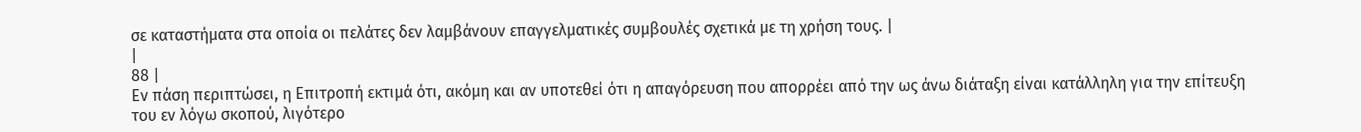σε καταστήματα στα οποία οι πελάτες δεν λαμβάνουν επαγγελματικές συμβουλές σχετικά με τη χρήση τους. |
|
88 |
Εν πάση περιπτώσει, η Επιτροπή εκτιμά ότι, ακόμη και αν υποτεθεί ότι η απαγόρευση που απορρέει από την ως άνω διάταξη είναι κατάλληλη για την επίτευξη του εν λόγω σκοπού, λιγότερο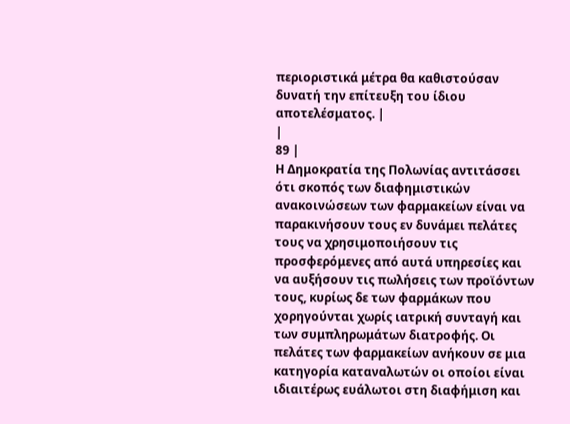περιοριστικά μέτρα θα καθιστούσαν δυνατή την επίτευξη του ίδιου αποτελέσματος. |
|
89 |
Η Δημοκρατία της Πολωνίας αντιτάσσει ότι σκοπός των διαφημιστικών ανακοινώσεων των φαρμακείων είναι να παρακινήσουν τους εν δυνάμει πελάτες τους να χρησιμοποιήσουν τις προσφερόμενες από αυτά υπηρεσίες και να αυξήσουν τις πωλήσεις των προϊόντων τους, κυρίως δε των φαρμάκων που χορηγούνται χωρίς ιατρική συνταγή και των συμπληρωμάτων διατροφής. Οι πελάτες των φαρμακείων ανήκουν σε μια κατηγορία καταναλωτών οι οποίοι είναι ιδιαιτέρως ευάλωτοι στη διαφήμιση και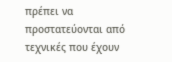πρέπει να προστατεύονται από τεχνικές που έχουν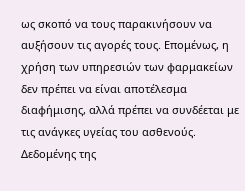ως σκοπό να τους παρακινήσουν να αυξήσουν τις αγορές τους. Επομένως, η χρήση των υπηρεσιών των φαρμακείων δεν πρέπει να είναι αποτέλεσμα διαφήμισης, αλλά πρέπει να συνδέεται με τις ανάγκες υγείας του ασθενούς. Δεδομένης της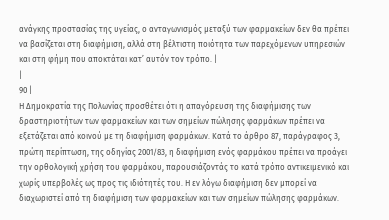ανάγκης προστασίας της υγείας, ο ανταγωνισμός μεταξύ των φαρμακείων δεν θα πρέπει να βασίζεται στη διαφήμιση, αλλά στη βέλτιστη ποιότητα των παρεχόμενων υπηρεσιών και στη φήμη που αποκτάται κατ’ αυτόν τον τρόπο. |
|
90 |
Η Δημοκρατία της Πολωνίας προσθέτει ότι η απαγόρευση της διαφήμισης των δραστηριοτήτων των φαρμακείων και των σημείων πώλησης φαρμάκων πρέπει να εξετάζεται από κοινού με τη διαφήμιση φαρμάκων. Κατά το άρθρο 87, παράγραφος 3, πρώτη περίπτωση, της οδηγίας 2001/83, η διαφήμιση ενός φαρμάκου πρέπει να προάγει την ορθολογική χρήση του φαρμάκου, παρουσιάζοντάς το κατά τρόπο αντικειμενικό και χωρίς υπερβολές ως προς τις ιδιότητές του. Η εν λόγω διαφήμιση δεν μπορεί να διαχωριστεί από τη διαφήμιση των φαρμακείων και των σημείων πώλησης φαρμάκων.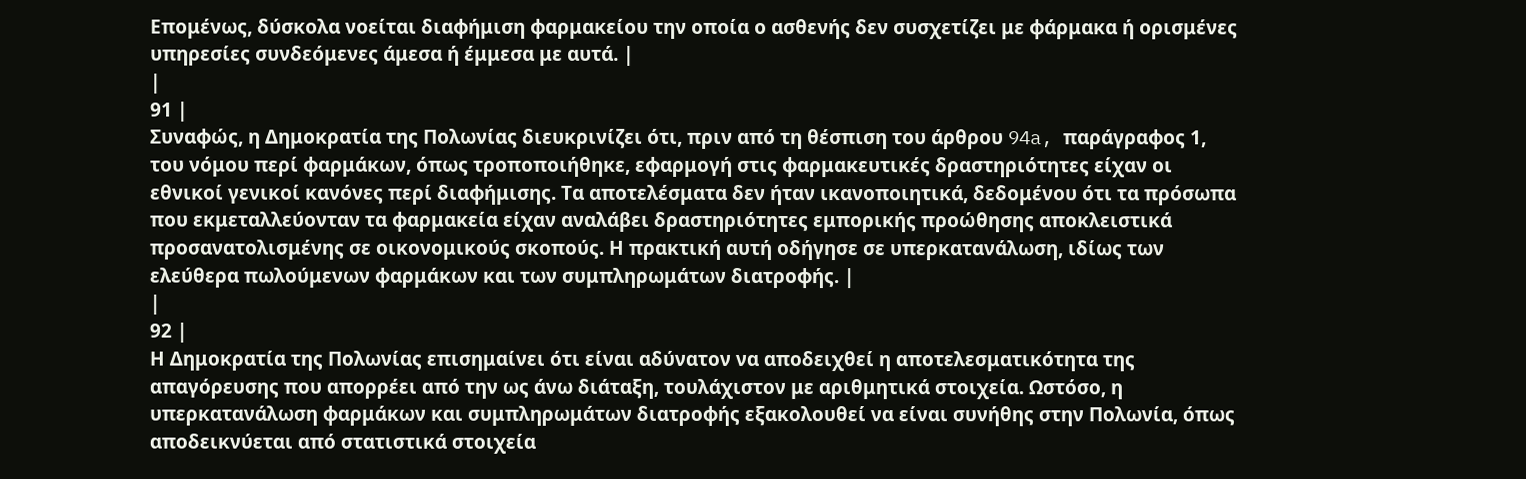Επομένως, δύσκολα νοείται διαφήμιση φαρμακείου την οποία ο ασθενής δεν συσχετίζει με φάρμακα ή ορισμένες υπηρεσίες συνδεόμενες άμεσα ή έμμεσα με αυτά. |
|
91 |
Συναφώς, η Δημοκρατία της Πολωνίας διευκρινίζει ότι, πριν από τη θέσπιση του άρθρου 94a, παράγραφος 1, του νόμου περί φαρμάκων, όπως τροποποιήθηκε, εφαρμογή στις φαρμακευτικές δραστηριότητες είχαν οι εθνικοί γενικοί κανόνες περί διαφήμισης. Τα αποτελέσματα δεν ήταν ικανοποιητικά, δεδομένου ότι τα πρόσωπα που εκμεταλλεύονταν τα φαρμακεία είχαν αναλάβει δραστηριότητες εμπορικής προώθησης αποκλειστικά προσανατολισμένης σε οικονομικούς σκοπούς. Η πρακτική αυτή οδήγησε σε υπερκατανάλωση, ιδίως των ελεύθερα πωλούμενων φαρμάκων και των συμπληρωμάτων διατροφής. |
|
92 |
Η Δημοκρατία της Πολωνίας επισημαίνει ότι είναι αδύνατον να αποδειχθεί η αποτελεσματικότητα της απαγόρευσης που απορρέει από την ως άνω διάταξη, τουλάχιστον με αριθμητικά στοιχεία. Ωστόσο, η υπερκατανάλωση φαρμάκων και συμπληρωμάτων διατροφής εξακολουθεί να είναι συνήθης στην Πολωνία, όπως αποδεικνύεται από στατιστικά στοιχεία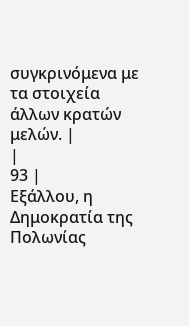συγκρινόμενα με τα στοιχεία άλλων κρατών μελών. |
|
93 |
Εξάλλου, η Δημοκρατία της Πολωνίας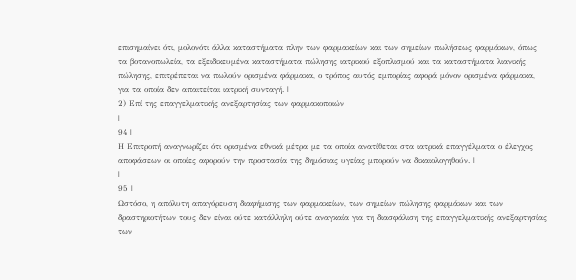επισημαίνει ότι, μολονότι άλλα καταστήματα πλην των φαρμακείων και των σημείων πωλήσεως φαρμάκων, όπως τα βοτανοπωλεία, τα εξειδικευμένα καταστήματα πώλησης ιατρικού εξοπλισμού και τα καταστήματα λιανικής πώλησης, επιτρέπεται να πωλούν ορισμένα φάρμακα, ο τρόπος αυτός εμπορίας αφορά μόνον ορισμένα φάρμακα, για τα οποία δεν απαιτείται ιατρική συνταγή. |
2) Επί της επαγγελματικής ανεξαρτησίας των φαρμακοποιών
|
94 |
Η Επιτροπή αναγνωρίζει ότι ορισμένα εθνικά μέτρα με τα οποία ανατίθεται στα ιατρικά επαγγέλματα ο έλεγχος αποφάσεων οι οποίες αφορούν την προστασία της δημόσιας υγείας μπορούν να δικαιολογηθούν. |
|
95 |
Ωστόσο, η απόλυτη απαγόρευση διαφήμισης των φαρμακείων, των σημείων πώλησης φαρμάκων και των δραστηριοτήτων τους δεν είναι ούτε κατάλληλη ούτε αναγκαία για τη διασφάλιση της επαγγελματικής ανεξαρτησίας των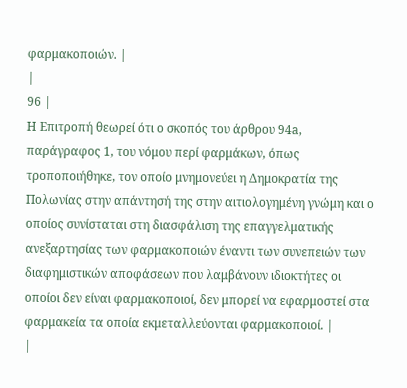φαρμακοποιών. |
|
96 |
Η Επιτροπή θεωρεί ότι ο σκοπός του άρθρου 94a, παράγραφος 1, του νόμου περί φαρμάκων, όπως τροποποιήθηκε, τον οποίο μνημονεύει η Δημοκρατία της Πολωνίας στην απάντησή της στην αιτιολογημένη γνώμη και ο οποίος συνίσταται στη διασφάλιση της επαγγελματικής ανεξαρτησίας των φαρμακοποιών έναντι των συνεπειών των διαφημιστικών αποφάσεων που λαμβάνουν ιδιοκτήτες οι οποίοι δεν είναι φαρμακοποιοί, δεν μπορεί να εφαρμοστεί στα φαρμακεία τα οποία εκμεταλλεύονται φαρμακοποιοί. |
|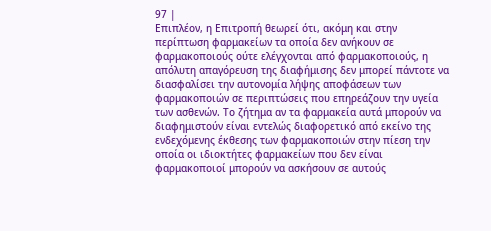97 |
Επιπλέον, η Επιτροπή θεωρεί ότι, ακόμη και στην περίπτωση φαρμακείων τα οποία δεν ανήκουν σε φαρμακοποιούς ούτε ελέγχονται από φαρμακοποιούς, η απόλυτη απαγόρευση της διαφήμισης δεν μπορεί πάντοτε να διασφαλίσει την αυτονομία λήψης αποφάσεων των φαρμακοποιών σε περιπτώσεις που επηρεάζουν την υγεία των ασθενών. Το ζήτημα αν τα φαρμακεία αυτά μπορούν να διαφημιστούν είναι εντελώς διαφορετικό από εκείνο της ενδεχόμενης έκθεσης των φαρμακοποιών στην πίεση την οποία οι ιδιοκτήτες φαρμακείων που δεν είναι φαρμακοποιοί μπορούν να ασκήσουν σε αυτούς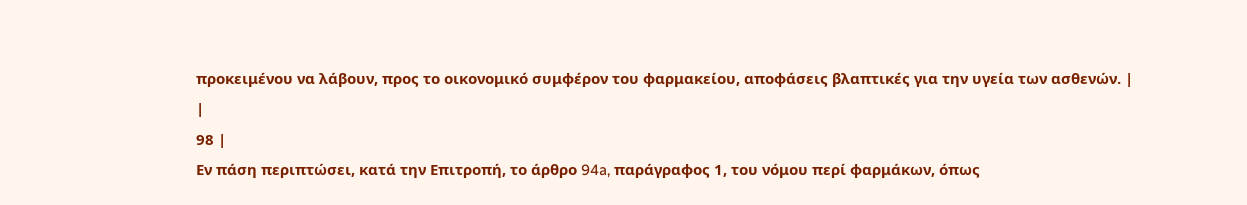προκειμένου να λάβουν, προς το οικονομικό συμφέρον του φαρμακείου, αποφάσεις βλαπτικές για την υγεία των ασθενών. |
|
98 |
Εν πάση περιπτώσει, κατά την Επιτροπή, το άρθρο 94a, παράγραφος 1, του νόμου περί φαρμάκων, όπως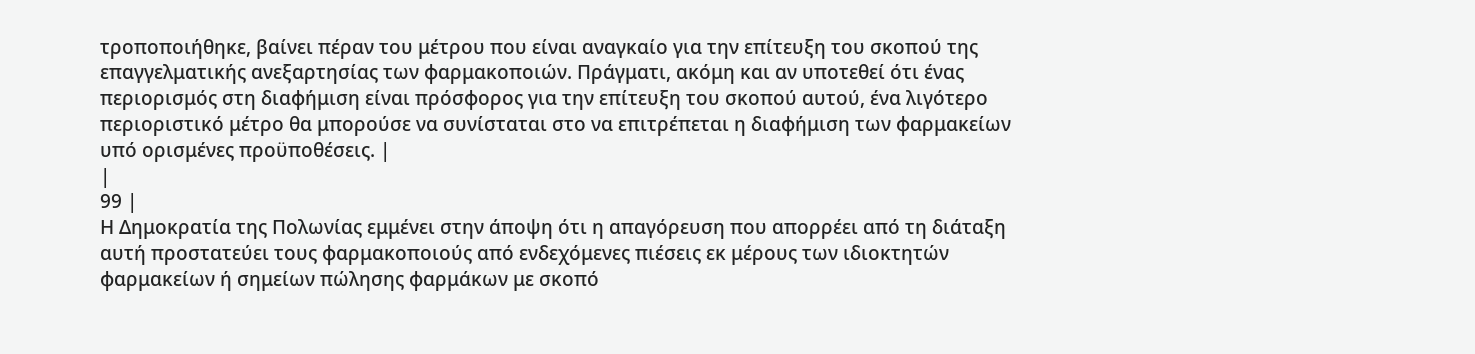τροποποιήθηκε, βαίνει πέραν του μέτρου που είναι αναγκαίο για την επίτευξη του σκοπού της επαγγελματικής ανεξαρτησίας των φαρμακοποιών. Πράγματι, ακόμη και αν υποτεθεί ότι ένας περιορισμός στη διαφήμιση είναι πρόσφορος για την επίτευξη του σκοπού αυτού, ένα λιγότερο περιοριστικό μέτρο θα μπορούσε να συνίσταται στο να επιτρέπεται η διαφήμιση των φαρμακείων υπό ορισμένες προϋποθέσεις. |
|
99 |
Η Δημοκρατία της Πολωνίας εμμένει στην άποψη ότι η απαγόρευση που απορρέει από τη διάταξη αυτή προστατεύει τους φαρμακοποιούς από ενδεχόμενες πιέσεις εκ μέρους των ιδιοκτητών φαρμακείων ή σημείων πώλησης φαρμάκων με σκοπό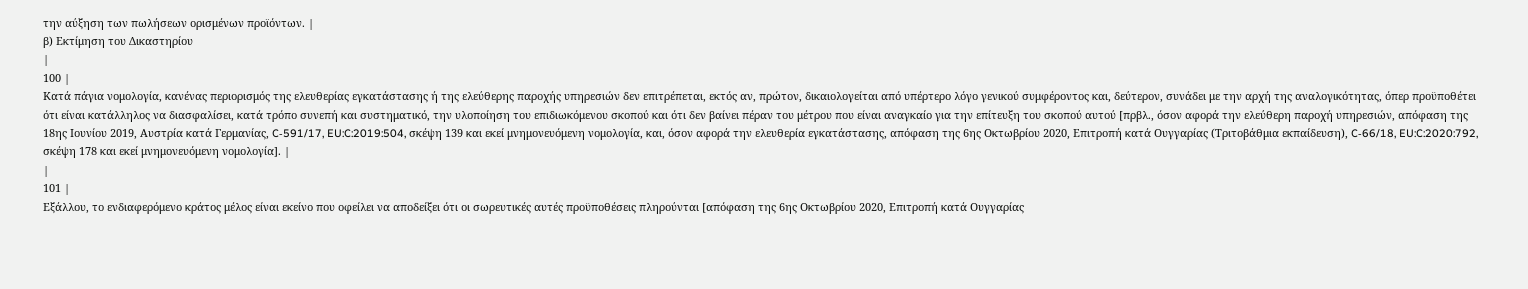την αύξηση των πωλήσεων ορισμένων προϊόντων. |
β) Εκτίμηση του Δικαστηρίου
|
100 |
Κατά πάγια νομολογία, κανένας περιορισμός της ελευθερίας εγκατάστασης ή της ελεύθερης παροχής υπηρεσιών δεν επιτρέπεται, εκτός αν, πρώτον, δικαιολογείται από υπέρτερο λόγο γενικού συμφέροντος και, δεύτερον, συνάδει με την αρχή της αναλογικότητας, όπερ προϋποθέτει ότι είναι κατάλληλος να διασφαλίσει, κατά τρόπο συνεπή και συστηματικό, την υλοποίηση του επιδιωκόμενου σκοπού και ότι δεν βαίνει πέραν του μέτρου που είναι αναγκαίο για την επίτευξη του σκοπού αυτού [πρβλ., όσον αφορά την ελεύθερη παροχή υπηρεσιών, απόφαση της 18ης Ιουνίου 2019, Αυστρία κατά Γερμανίας, C‑591/17, EU:C:2019:504, σκέψη 139 και εκεί μνημονευόμενη νομολογία, και, όσον αφορά την ελευθερία εγκατάστασης, απόφαση της 6ης Οκτωβρίου 2020, Επιτροπή κατά Ουγγαρίας (Τριτοβάθμια εκπαίδευση), C‑66/18, EU:C:2020:792, σκέψη 178 και εκεί μνημονευόμενη νομολογία]. |
|
101 |
Εξάλλου, το ενδιαφερόμενο κράτος μέλος είναι εκείνο που οφείλει να αποδείξει ότι οι σωρευτικές αυτές προϋποθέσεις πληρούνται [απόφαση της 6ης Οκτωβρίου 2020, Επιτροπή κατά Ουγγαρίας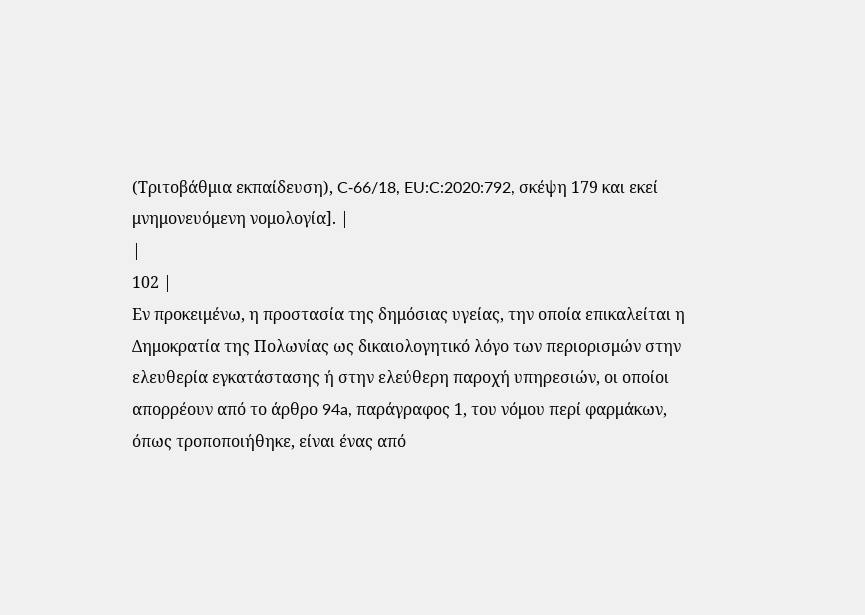(Τριτοβάθμια εκπαίδευση), C‑66/18, EU:C:2020:792, σκέψη 179 και εκεί μνημονευόμενη νομολογία]. |
|
102 |
Εν προκειμένω, η προστασία της δημόσιας υγείας, την οποία επικαλείται η Δημοκρατία της Πολωνίας ως δικαιολογητικό λόγο των περιορισμών στην ελευθερία εγκατάστασης ή στην ελεύθερη παροχή υπηρεσιών, οι οποίοι απορρέουν από το άρθρο 94a, παράγραφος 1, του νόμου περί φαρμάκων, όπως τροποποιήθηκε, είναι ένας από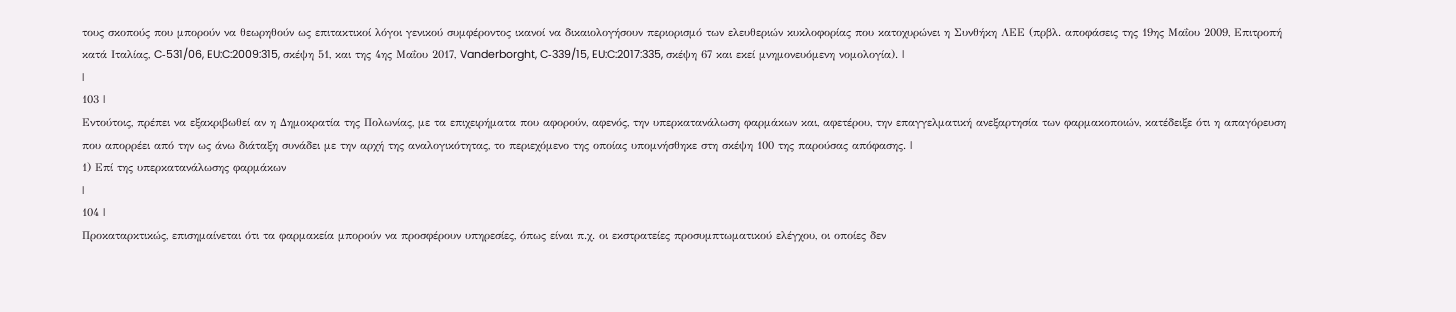τους σκοπούς που μπορούν να θεωρηθούν ως επιτακτικοί λόγοι γενικού συμφέροντος ικανοί να δικαιολογήσουν περιορισμό των ελευθεριών κυκλοφορίας που κατοχυρώνει η Συνθήκη ΛΕΕ (πρβλ. αποφάσεις της 19ης Μαΐου 2009, Επιτροπή κατά Ιταλίας, C‑531/06, EU:C:2009:315, σκέψη 51, και της 4ης Μαΐου 2017, Vanderborght, C‑339/15, EU:C:2017:335, σκέψη 67 και εκεί μνημονευόμενη νομολογία). |
|
103 |
Εντούτοις, πρέπει να εξακριβωθεί αν η Δημοκρατία της Πολωνίας, με τα επιχειρήματα που αφορούν, αφενός, την υπερκατανάλωση φαρμάκων και, αφετέρου, την επαγγελματική ανεξαρτησία των φαρμακοποιών, κατέδειξε ότι η απαγόρευση που απορρέει από την ως άνω διάταξη συνάδει με την αρχή της αναλογικότητας, το περιεχόμενο της οποίας υπομνήσθηκε στη σκέψη 100 της παρούσας απόφασης. |
1) Επί της υπερκατανάλωσης φαρμάκων
|
104 |
Προκαταρκτικώς, επισημαίνεται ότι τα φαρμακεία μπορούν να προσφέρουν υπηρεσίες, όπως είναι π.χ. οι εκστρατείες προσυμπτωματικού ελέγχου, οι οποίες δεν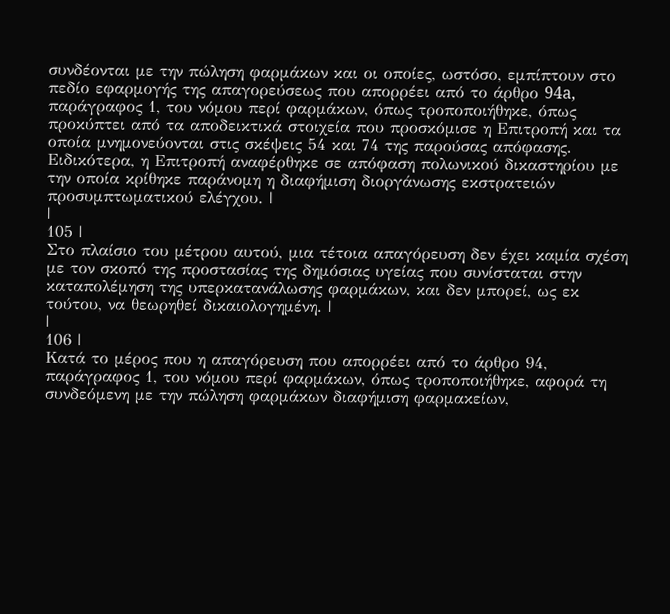συνδέονται με την πώληση φαρμάκων και οι οποίες, ωστόσο, εμπίπτουν στο πεδίο εφαρμογής της απαγορεύσεως που απορρέει από το άρθρο 94a, παράγραφος 1, του νόμου περί φαρμάκων, όπως τροποποιήθηκε, όπως προκύπτει από τα αποδεικτικά στοιχεία που προσκόμισε η Επιτροπή και τα οποία μνημονεύονται στις σκέψεις 54 και 74 της παρούσας απόφασης. Ειδικότερα, η Επιτροπή αναφέρθηκε σε απόφαση πολωνικού δικαστηρίου με την οποία κρίθηκε παράνομη η διαφήμιση διοργάνωσης εκστρατειών προσυμπτωματικού ελέγχου. |
|
105 |
Στο πλαίσιο του μέτρου αυτού, μια τέτοια απαγόρευση δεν έχει καμία σχέση με τον σκοπό της προστασίας της δημόσιας υγείας που συνίσταται στην καταπολέμηση της υπερκατανάλωσης φαρμάκων, και δεν μπορεί, ως εκ τούτου, να θεωρηθεί δικαιολογημένη. |
|
106 |
Κατά το μέρος που η απαγόρευση που απορρέει από το άρθρο 94, παράγραφος 1, του νόμου περί φαρμάκων, όπως τροποποιήθηκε, αφορά τη συνδεόμενη με την πώληση φαρμάκων διαφήμιση φαρμακείων,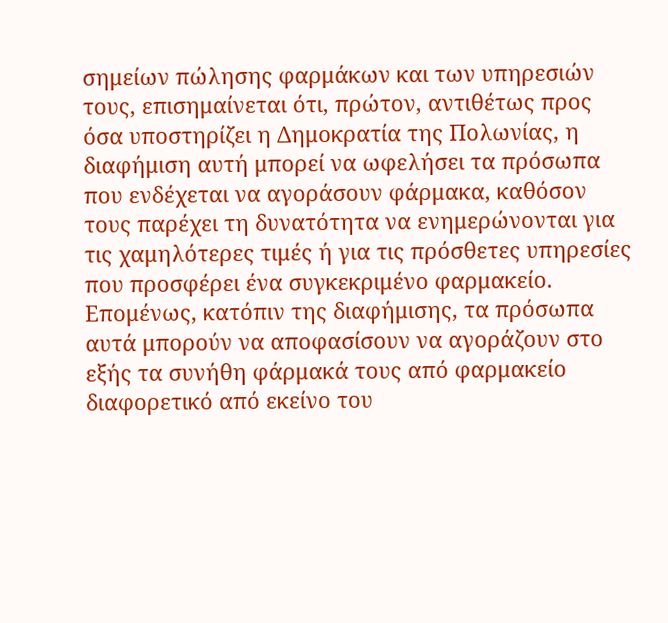σημείων πώλησης φαρμάκων και των υπηρεσιών τους, επισημαίνεται ότι, πρώτον, αντιθέτως προς όσα υποστηρίζει η Δημοκρατία της Πολωνίας, η διαφήμιση αυτή μπορεί να ωφελήσει τα πρόσωπα που ενδέχεται να αγοράσουν φάρμακα, καθόσον τους παρέχει τη δυνατότητα να ενημερώνονται για τις χαμηλότερες τιμές ή για τις πρόσθετες υπηρεσίες που προσφέρει ένα συγκεκριμένο φαρμακείο. Επομένως, κατόπιν της διαφήμισης, τα πρόσωπα αυτά μπορούν να αποφασίσουν να αγοράζουν στο εξής τα συνήθη φάρμακά τους από φαρμακείο διαφορετικό από εκείνο του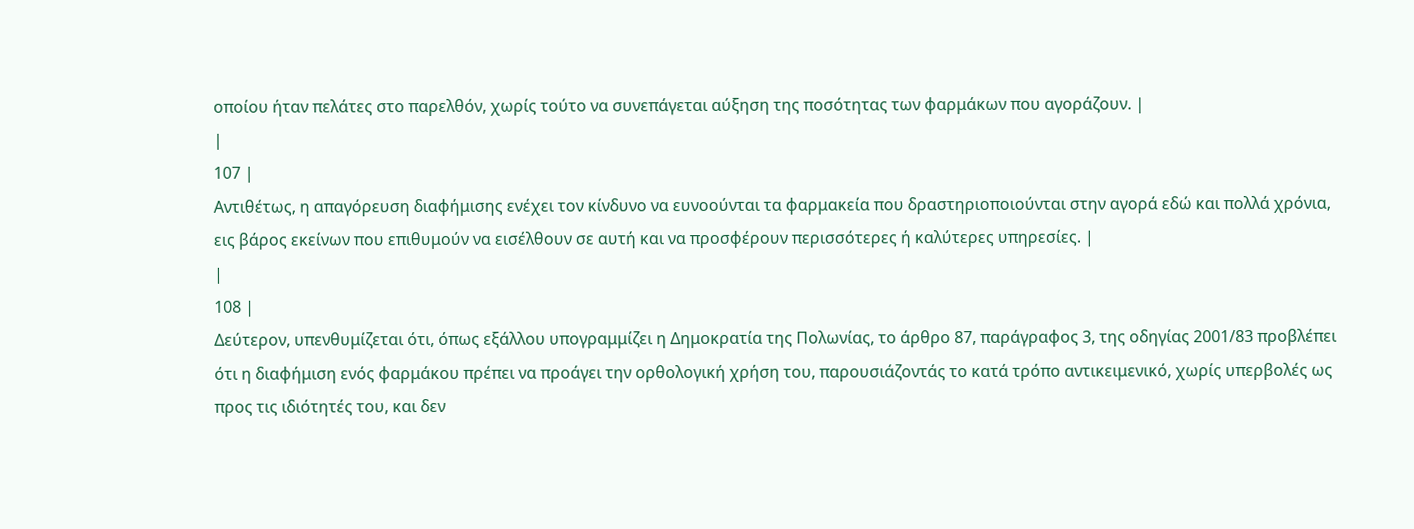οποίου ήταν πελάτες στο παρελθόν, χωρίς τούτο να συνεπάγεται αύξηση της ποσότητας των φαρμάκων που αγοράζουν. |
|
107 |
Αντιθέτως, η απαγόρευση διαφήμισης ενέχει τον κίνδυνο να ευνοούνται τα φαρμακεία που δραστηριοποιούνται στην αγορά εδώ και πολλά χρόνια, εις βάρος εκείνων που επιθυμούν να εισέλθουν σε αυτή και να προσφέρουν περισσότερες ή καλύτερες υπηρεσίες. |
|
108 |
Δεύτερον, υπενθυμίζεται ότι, όπως εξάλλου υπογραμμίζει η Δημοκρατία της Πολωνίας, το άρθρο 87, παράγραφος 3, της οδηγίας 2001/83 προβλέπει ότι η διαφήμιση ενός φαρμάκου πρέπει να προάγει την ορθολογική χρήση του, παρουσιάζοντάς το κατά τρόπο αντικειμενικό, χωρίς υπερβολές ως προς τις ιδιότητές του, και δεν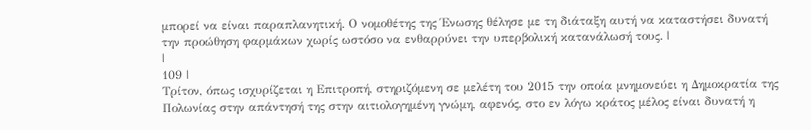μπορεί να είναι παραπλανητική. Ο νομοθέτης της Ένωσης θέλησε με τη διάταξη αυτή να καταστήσει δυνατή την προώθηση φαρμάκων χωρίς ωστόσο να ενθαρρύνει την υπερβολική κατανάλωσή τους. |
|
109 |
Τρίτον, όπως ισχυρίζεται η Επιτροπή, στηριζόμενη σε μελέτη του 2015 την οποία μνημονεύει η Δημοκρατία της Πολωνίας στην απάντησή της στην αιτιολογημένη γνώμη, αφενός, στο εν λόγω κράτος μέλος είναι δυνατή η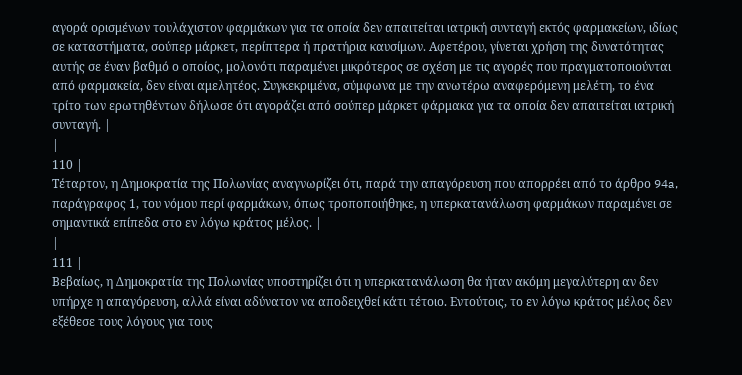αγορά ορισμένων τουλάχιστον φαρμάκων για τα οποία δεν απαιτείται ιατρική συνταγή εκτός φαρμακείων, ιδίως σε καταστήματα, σούπερ μάρκετ, περίπτερα ή πρατήρια καυσίμων. Αφετέρου, γίνεται χρήση της δυνατότητας αυτής σε έναν βαθμό ο οποίος, μολονότι παραμένει μικρότερος σε σχέση με τις αγορές που πραγματοποιούνται από φαρμακεία, δεν είναι αμελητέος. Συγκεκριμένα, σύμφωνα με την ανωτέρω αναφερόμενη μελέτη, το ένα τρίτο των ερωτηθέντων δήλωσε ότι αγοράζει από σούπερ μάρκετ φάρμακα για τα οποία δεν απαιτείται ιατρική συνταγή. |
|
110 |
Τέταρτον, η Δημοκρατία της Πολωνίας αναγνωρίζει ότι, παρά την απαγόρευση που απορρέει από το άρθρο 94a, παράγραφος 1, του νόμου περί φαρμάκων, όπως τροποποιήθηκε, η υπερκατανάλωση φαρμάκων παραμένει σε σημαντικά επίπεδα στο εν λόγω κράτος μέλος. |
|
111 |
Βεβαίως, η Δημοκρατία της Πολωνίας υποστηρίζει ότι η υπερκατανάλωση θα ήταν ακόμη μεγαλύτερη αν δεν υπήρχε η απαγόρευση, αλλά είναι αδύνατον να αποδειχθεί κάτι τέτοιο. Εντούτοις, το εν λόγω κράτος μέλος δεν εξέθεσε τους λόγους για τους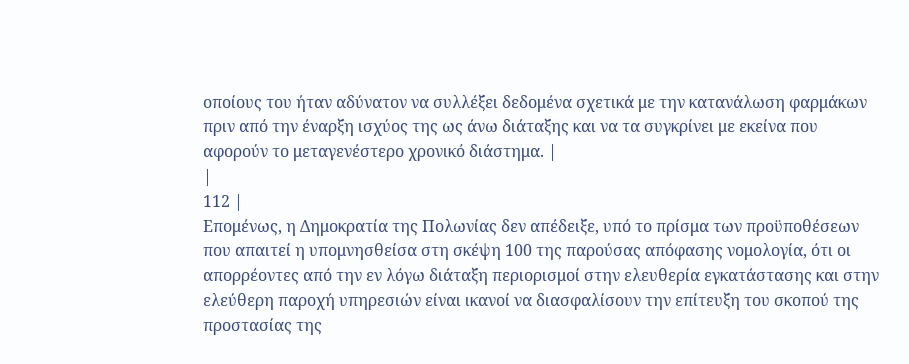οποίους του ήταν αδύνατον να συλλέξει δεδομένα σχετικά με την κατανάλωση φαρμάκων πριν από την έναρξη ισχύος της ως άνω διάταξης και να τα συγκρίνει με εκείνα που αφορούν το μεταγενέστερο χρονικό διάστημα. |
|
112 |
Επομένως, η Δημοκρατία της Πολωνίας δεν απέδειξε, υπό το πρίσμα των προϋποθέσεων που απαιτεί η υπομνησθείσα στη σκέψη 100 της παρούσας απόφασης νομολογία, ότι οι απορρέοντες από την εν λόγω διάταξη περιορισμοί στην ελευθερία εγκατάστασης και στην ελεύθερη παροχή υπηρεσιών είναι ικανοί να διασφαλίσουν την επίτευξη του σκοπού της προστασίας της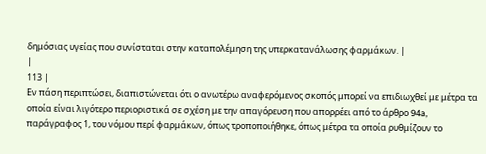δημόσιας υγείας που συνίσταται στην καταπολέμηση της υπερκατανάλωσης φαρμάκων. |
|
113 |
Εν πάση περιπτώσει, διαπιστώνεται ότι ο ανωτέρω αναφερόμενος σκοπός μπορεί να επιδιωχθεί με μέτρα τα οποία είναι λιγότερο περιοριστικά σε σχέση με την απαγόρευση που απορρέει από το άρθρο 94a, παράγραφος 1, του νόμου περί φαρμάκων, όπως τροποποιήθηκε, όπως μέτρα τα οποία ρυθμίζουν το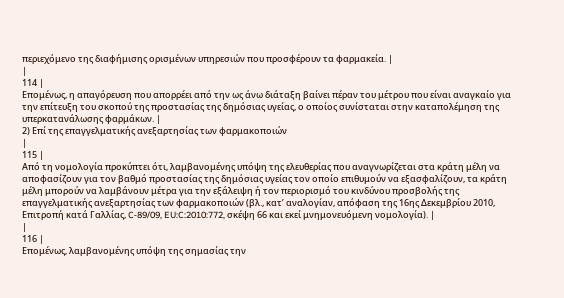περιεχόμενο της διαφήμισης ορισμένων υπηρεσιών που προσφέρουν τα φαρμακεία. |
|
114 |
Επομένως, η απαγόρευση που απορρέει από την ως άνω διάταξη βαίνει πέραν του μέτρου που είναι αναγκαίο για την επίτευξη του σκοπού της προστασίας της δημόσιας υγείας, ο οποίος συνίσταται στην καταπολέμηση της υπερκατανάλωσης φαρμάκων. |
2) Επί της επαγγελματικής ανεξαρτησίας των φαρμακοποιών
|
115 |
Από τη νομολογία προκύπτει ότι, λαμβανομένης υπόψη της ελευθερίας που αναγνωρίζεται στα κράτη μέλη να αποφασίζουν για τον βαθμό προστασίας της δημόσιας υγείας τον οποίο επιθυμούν να εξασφαλίζουν, τα κράτη μέλη μπορούν να λαμβάνουν μέτρα για την εξάλειψη ή τον περιορισμό του κινδύνου προσβολής της επαγγελματικής ανεξαρτησίας των φαρμακοποιών (βλ., κατ’ αναλογίαν, απόφαση της 16ης Δεκεμβρίου 2010, Επιτροπή κατά Γαλλίας, C‑89/09, EU:C:2010:772, σκέψη 66 και εκεί μνημονευόμενη νομολογία). |
|
116 |
Επομένως, λαμβανομένης υπόψη της σημασίας την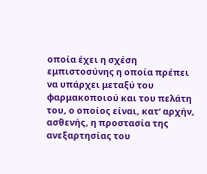οποία έχει η σχέση εμπιστοσύνης η οποία πρέπει να υπάρχει μεταξύ του φαρμακοποιού και του πελάτη του, ο οποίος είναι, κατ’ αρχήν, ασθενής, η προστασία της ανεξαρτησίας του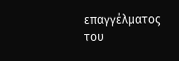επαγγέλματος του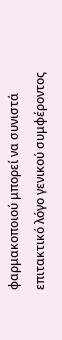φαρμακοποιού μπορεί να συνιστά επιτακτικό λόγο γενικού συμφέροντος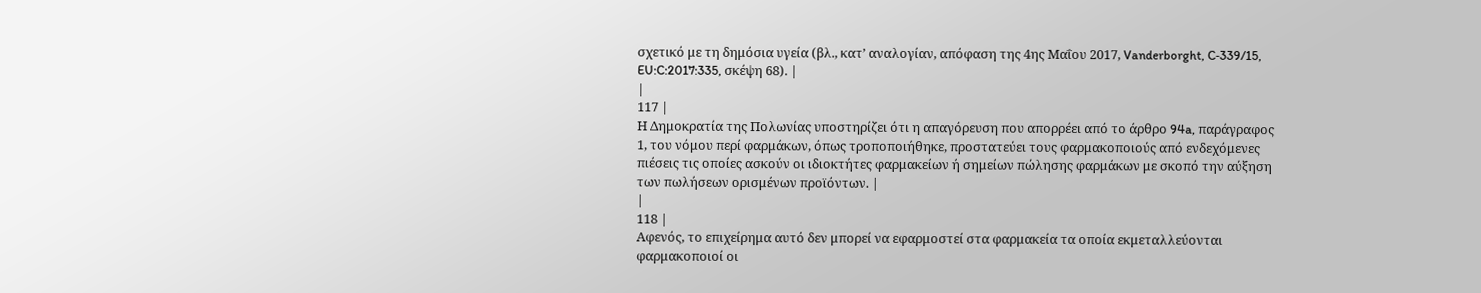σχετικό με τη δημόσια υγεία (βλ., κατ’ αναλογίαν, απόφαση της 4ης Μαΐου 2017, Vanderborght, C‑339/15, EU:C:2017:335, σκέψη 68). |
|
117 |
Η Δημοκρατία της Πολωνίας υποστηρίζει ότι η απαγόρευση που απορρέει από το άρθρο 94a, παράγραφος 1, του νόμου περί φαρμάκων, όπως τροποποιήθηκε, προστατεύει τους φαρμακοποιούς από ενδεχόμενες πιέσεις τις οποίες ασκούν οι ιδιοκτήτες φαρμακείων ή σημείων πώλησης φαρμάκων με σκοπό την αύξηση των πωλήσεων ορισμένων προϊόντων. |
|
118 |
Αφενός, το επιχείρημα αυτό δεν μπορεί να εφαρμοστεί στα φαρμακεία τα οποία εκμεταλλεύονται φαρμακοποιοί οι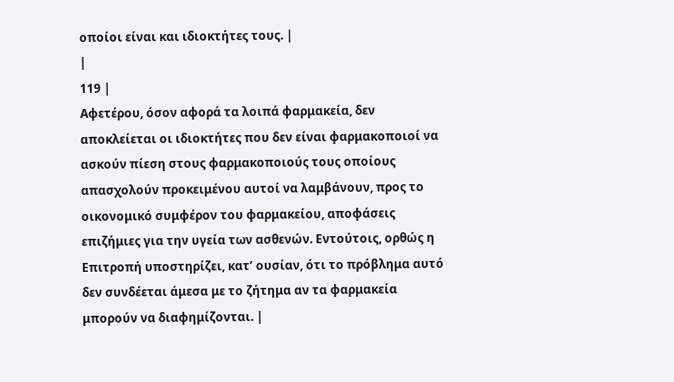οποίοι είναι και ιδιοκτήτες τους. |
|
119 |
Αφετέρου, όσον αφορά τα λοιπά φαρμακεία, δεν αποκλείεται οι ιδιοκτήτες που δεν είναι φαρμακοποιοί να ασκούν πίεση στους φαρμακοποιούς τους οποίους απασχολούν προκειμένου αυτοί να λαμβάνουν, προς το οικονομικό συμφέρον του φαρμακείου, αποφάσεις επιζήμιες για την υγεία των ασθενών. Εντούτοις, ορθώς η Επιτροπή υποστηρίζει, κατ’ ουσίαν, ότι το πρόβλημα αυτό δεν συνδέεται άμεσα με το ζήτημα αν τα φαρμακεία μπορούν να διαφημίζονται. |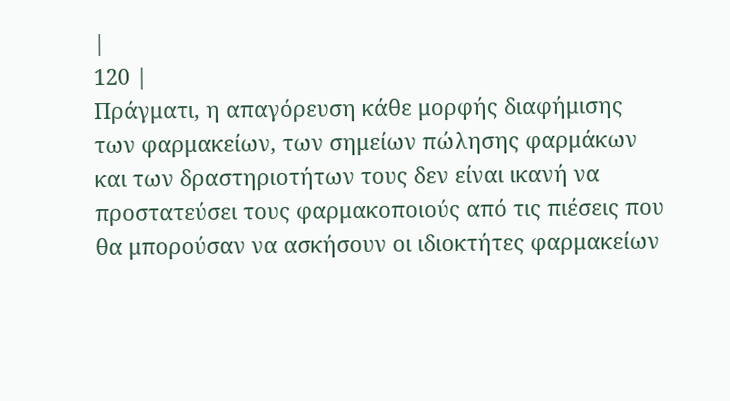|
120 |
Πράγματι, η απαγόρευση κάθε μορφής διαφήμισης των φαρμακείων, των σημείων πώλησης φαρμάκων και των δραστηριοτήτων τους δεν είναι ικανή να προστατεύσει τους φαρμακοποιούς από τις πιέσεις που θα μπορούσαν να ασκήσουν οι ιδιοκτήτες φαρμακείων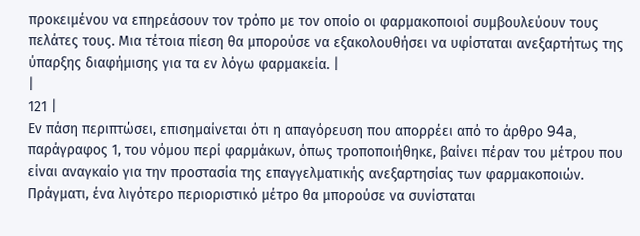προκειμένου να επηρεάσουν τον τρόπο με τον οποίο οι φαρμακοποιοί συμβουλεύουν τους πελάτες τους. Μια τέτοια πίεση θα μπορούσε να εξακολουθήσει να υφίσταται ανεξαρτήτως της ύπαρξης διαφήμισης για τα εν λόγω φαρμακεία. |
|
121 |
Εν πάση περιπτώσει, επισημαίνεται ότι η απαγόρευση που απορρέει από το άρθρο 94a, παράγραφος 1, του νόμου περί φαρμάκων, όπως τροποποιήθηκε, βαίνει πέραν του μέτρου που είναι αναγκαίο για την προστασία της επαγγελματικής ανεξαρτησίας των φαρμακοποιών. Πράγματι, ένα λιγότερο περιοριστικό μέτρο θα μπορούσε να συνίσταται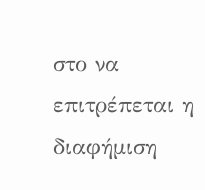στο να επιτρέπεται η διαφήμιση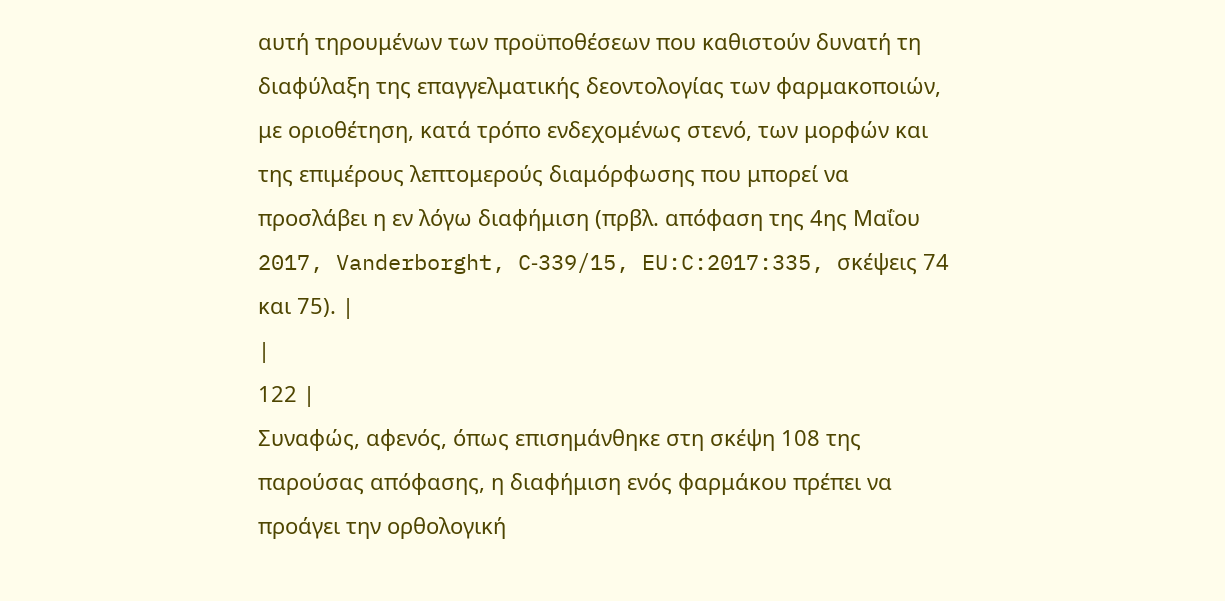αυτή τηρουμένων των προϋποθέσεων που καθιστούν δυνατή τη διαφύλαξη της επαγγελματικής δεοντολογίας των φαρμακοποιών, με οριοθέτηση, κατά τρόπο ενδεχομένως στενό, των μορφών και της επιμέρους λεπτομερούς διαμόρφωσης που μπορεί να προσλάβει η εν λόγω διαφήμιση (πρβλ. απόφαση της 4ης Μαΐου 2017, Vanderborght, C‑339/15, EU:C:2017:335, σκέψεις 74 και 75). |
|
122 |
Συναφώς, αφενός, όπως επισημάνθηκε στη σκέψη 108 της παρούσας απόφασης, η διαφήμιση ενός φαρμάκου πρέπει να προάγει την ορθολογική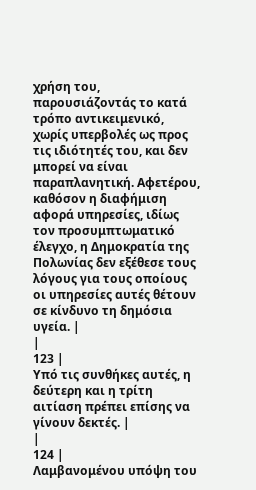χρήση του, παρουσιάζοντάς το κατά τρόπο αντικειμενικό, χωρίς υπερβολές ως προς τις ιδιότητές του, και δεν μπορεί να είναι παραπλανητική. Αφετέρου, καθόσον η διαφήμιση αφορά υπηρεσίες, ιδίως τον προσυμπτωματικό έλεγχο, η Δημοκρατία της Πολωνίας δεν εξέθεσε τους λόγους για τους οποίους οι υπηρεσίες αυτές θέτουν σε κίνδυνο τη δημόσια υγεία. |
|
123 |
Υπό τις συνθήκες αυτές, η δεύτερη και η τρίτη αιτίαση πρέπει επίσης να γίνουν δεκτές. |
|
124 |
Λαμβανομένου υπόψη του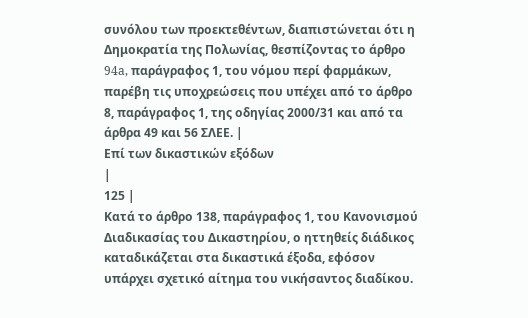συνόλου των προεκτεθέντων, διαπιστώνεται ότι η Δημοκρατία της Πολωνίας, θεσπίζοντας το άρθρο 94a, παράγραφος 1, του νόμου περί φαρμάκων, παρέβη τις υποχρεώσεις που υπέχει από το άρθρο 8, παράγραφος 1, της οδηγίας 2000/31 και από τα άρθρα 49 και 56 ΣΛΕΕ. |
Επί των δικαστικών εξόδων
|
125 |
Κατά το άρθρο 138, παράγραφος 1, του Κανονισμού Διαδικασίας του Δικαστηρίου, ο ηττηθείς διάδικος καταδικάζεται στα δικαστικά έξοδα, εφόσον υπάρχει σχετικό αίτημα του νικήσαντος διαδίκου.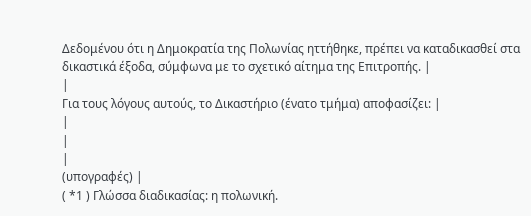Δεδομένου ότι η Δημοκρατία της Πολωνίας ηττήθηκε, πρέπει να καταδικασθεί στα δικαστικά έξοδα, σύμφωνα με το σχετικό αίτημα της Επιτροπής. |
|
Για τους λόγους αυτούς, το Δικαστήριο (ένατο τμήμα) αποφασίζει: |
|
|
|
(υπογραφές) |
( *1 ) Γλώσσα διαδικασίας: η πολωνική.